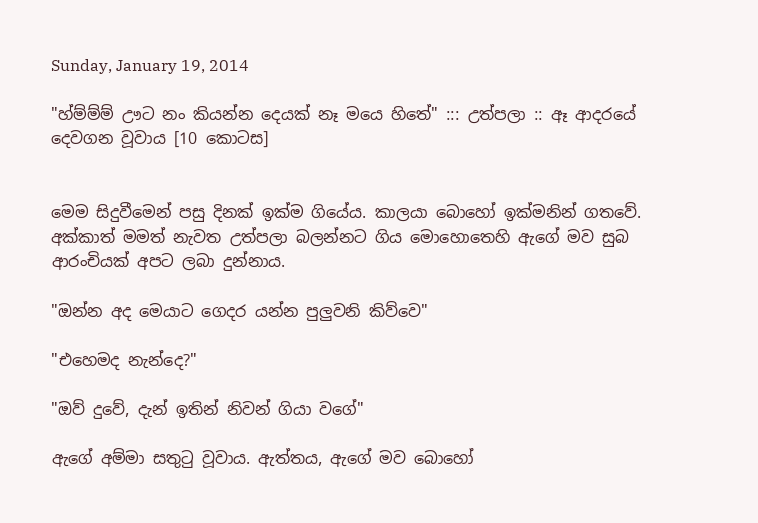Sunday, January 19, 2014

"හ්ම්ම්ම් ඌට නං කියන්න දෙයක් නෑ මයෙ හිතේ" ::: උත්පලා :: ඈ ආදරයේ දෙවගන වූවාය [10 කොටස]


මෙම සිදුවීමෙන් පසු දිනක් ඉක්ම ගියේය. කාලයා බොහෝ ඉක්මනින් ගතවේ. අක්කාත් මමත් නැවත උත්පලා බලන්නට ගිය මොහොතෙහි ඇගේ මව සුබ ආරංචියක් අපට ලබා දුන්නාය.

"ඔන්න අද මෙයාට ගෙදර යන්න පුලුවනි කිව්වෙ"

"එහෙමද නැන්දෙ?"

"ඔව් දුවේ, දැන් ඉතින් නිවන් ගියා වගේ"

ඇගේ අම්මා සතුටු වූවාය. ඇත්තය, ඇගේ මව බොහෝ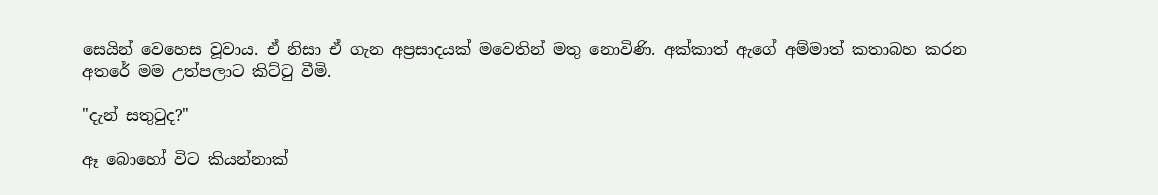සෙයින් වෙහෙස වූවාය. ඒ නිසා ඒ ගැන අප්‍රසාදයක් මවෙතින් මතු නොවිණි. අක්කාත් ඇගේ අම්මාත් කතාබහ කරන අතරේ මම උත්පලාට කිට්ටු වීමි.

"දැන් සතුටුද?"

ඈ බොහෝ විට කියන්නාක්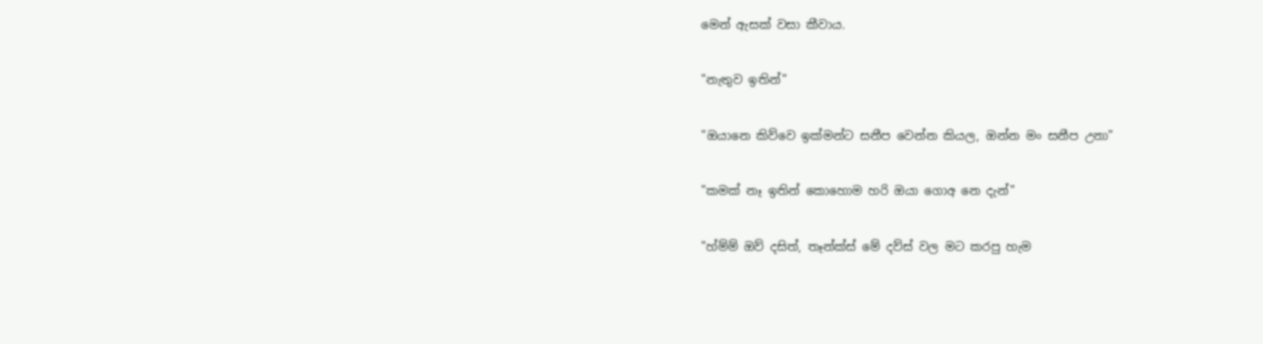මෙන් ඇසක් වසා කීවාය.

"නැතුව ඉතින්"

"ඔයානෙ කිව්වෙ ඉක්මන්ට සනීප වෙන්න කියල, ඔන්න මං සනීප උනා"

"කමක් නෑ ඉතින් කොහොම හරි ඔයා ගොඅ නෙ දැන්"

"හ්ම්ම් ඔව් දසිත්, තෑන්ක්ස් මේ දව්ස් වල මට කරපු හැම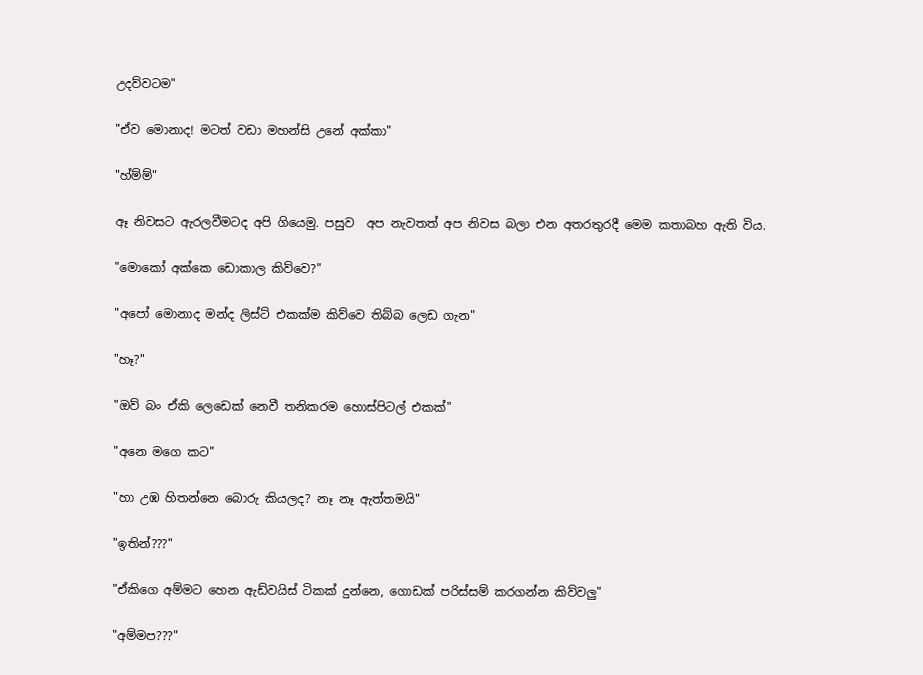උදව්වටම"

"ඒව මොනාද! මටත් වඩා මහන්සි උනේ අක්කා"

"හ්ම්ම්"

ඈ නිවසට ඇරලවීමටද අපි ගියෙමු. පසුව  අප නැවතත් අප නිවස බලා එන අතරතුරදී මෙම කතාබහ ඇති විය.

"මොකෝ අක්කෙ ඩොකාල කිව්වෙ?"

"අපෝ මොනාද මන්ද ලිස්ට් එකක්ම කිව්වෙ තිබ්බ ලෙඩ ගැන"

"හෑ?"

"ඔව් බං ඒකි ලෙඩෙක් නෙවී තනිකරම හොස්පිටල් එකක්"

"අනෙ මගෙ කට"

"හා උඹ හිතන්නෙ බොරු කියලද? නෑ නෑ ඇත්තමයි"

"ඉතින්???"

"ඒකිගෙ අම්මට හෙන ඇඩ්වයිස් ටිකක් දුන්නෙ, ගොඩක් පරිස්සම් කරගන්න කිව්වලු"

"අම්මප???"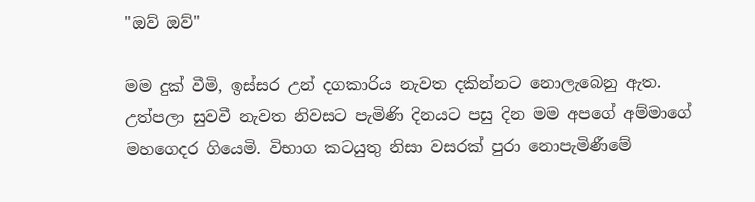"ඔව් ඔව්"

මම දුක් වීමි, ඉස්සර උන් දගකාරිය නැවත දකින්නට නොලැබෙනු ඇත.
උත්පලා සුවවී නැවත නිවසට පැමිණි දිනයට පසු දින මම අපගේ අම්මාගේ මහගෙදර ගියෙමි. විභාග කටයුතු නිසා වසරක් පුරා නොපැමිණීමේ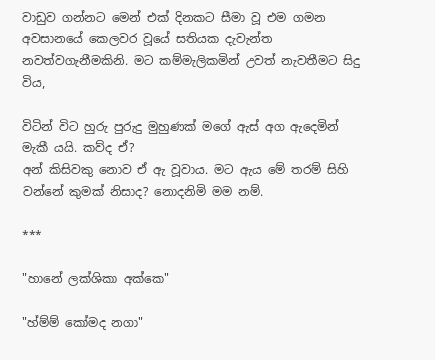වාඩුව ගන්නට මෙන් එක් දිනකට සීමා වූ එම ගමන අවසානයේ කෙලවර වූයේ සතියක දැවැන්ත නවත්වගැනීමකිනි. මට කම්මැලිකමින් උවත් නැවතීමට සිදු විය,

විටින් විට හුරු පුරුදු මුහුණක් මගේ ඇස් අග ඇදෙමින් මැකී යයි. කව්ද ඒ?
අන් කිසිවකු නොව ඒ ඇ වූවාය. මට ඇය මේ තරම් සිහි වන්නේ කුමක් නිසාද? නොදනිමි මම නම්.

***

"හානේ ලක්ශිකා අක්කෙ"

"හ්ම්ම් කෝමද නගා"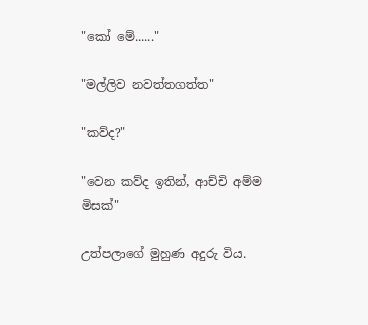"කෝ මේ......"

"මල්ලිව නවත්තගත්ත"

"කව්ද?"

"වෙන කව්ද ඉතින්, ආච්චි අම්ම මිසක්"

උත්පලාගේ මුහුණ අදුරු විය.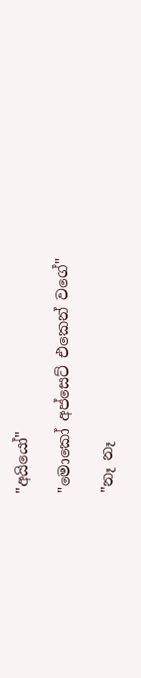"අයියෝ"

"මොකෝ අප්සෙට් එකෙන් වගේ"

"නෑ නෑ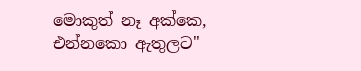මොකුත් නෑ අක්කෙ, එන්නකො ඇතුලට"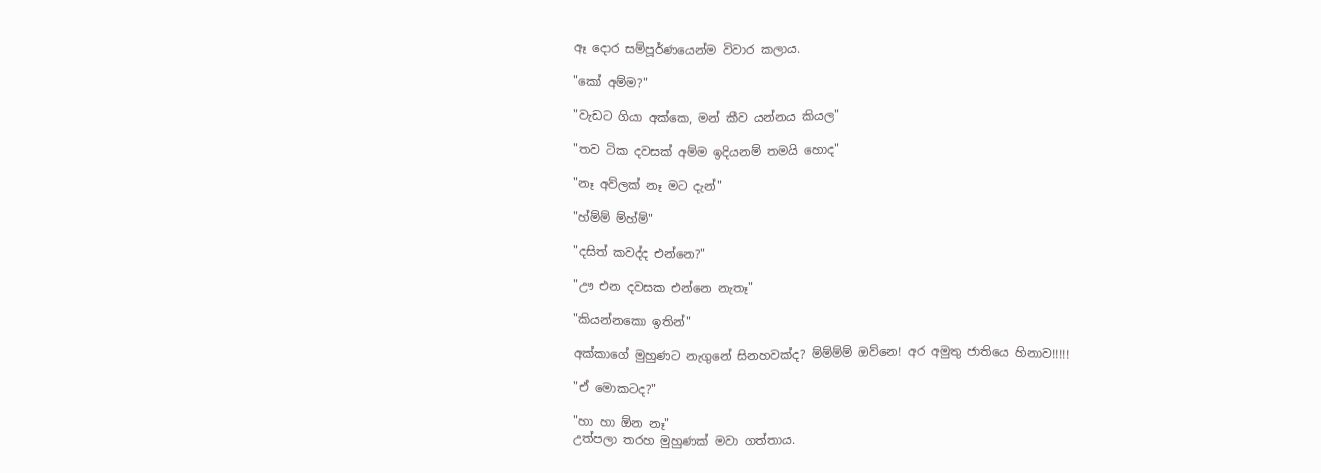ඈ දොර සම්පූර්ණයෙන්ම විවාර කලාය.

"කෝ අම්ම?"

"වැඩට ගියා අක්කෙ, මන් කීව යන්නය කියල"

"තව ටික දවසක් අම්ම ඉදියනම් තමයි හොද"

"නෑ අව්ලක් නෑ මට දැන්"

"හ්ම්ම් ම්හ්ම්"

"දසිත් කවද්ද එන්නෙ?"

"ඌ එන දවසක එන්නෙ නැතෑ"

"කියන්නකො ඉතින්"

අක්කාගේ මුහුණට නැගුනේ සිනහවක්ද? ම්ම්ම්ම් ඔව්නෙ! අර අමුතු ජාතියෙ හිනාව!!!!!

"ඒ මොකටද?"

"හා හා ඕන නෑ"
උත්පලා තරහ මුහුණක් මවා ගත්තාය.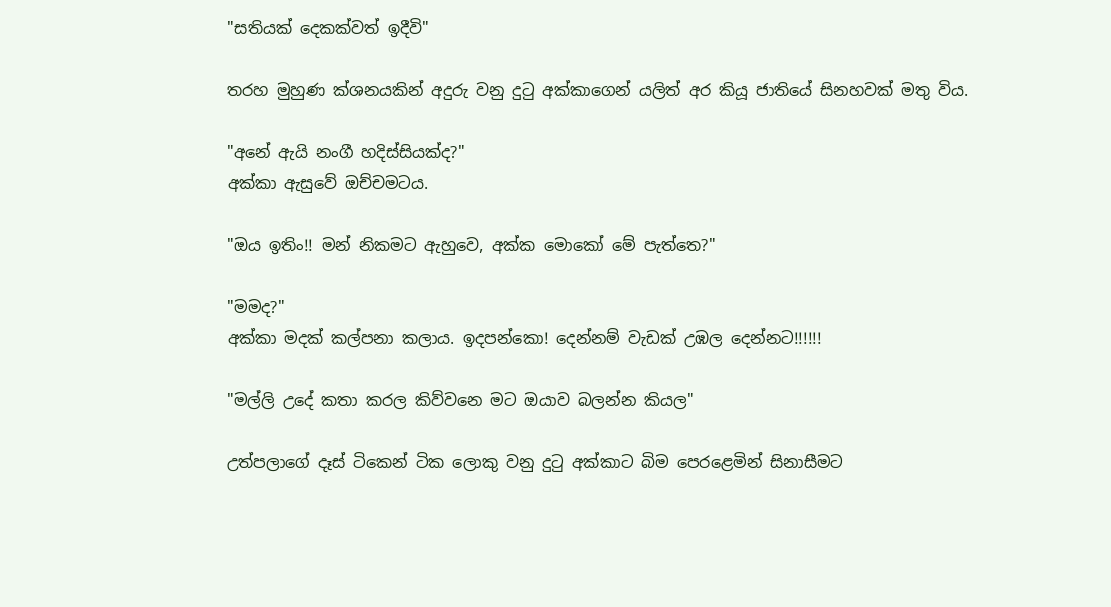"සතියක් දෙකක්වත් ඉදීවි"

තරහ මුහුණ ක්ශනයකින් අදුරු වනු දුටු අක්කාගෙන් යලිත් අර කියූ ජාතියේ සිනහවක් මතු විය.

"අනේ ඇයි නංගී හදිස්සියක්ද?"
අක්කා ඇසුවේ ඔච්චමටය.

"ඔය ඉතිං!! මන් නිකමට ඇහුවෙ, අක්ක මොකෝ මේ පැත්තෙ?"

"මමද?"
අක්කා මදක් කල්පනා කලාය. ඉදපන්කො! දෙන්නම් වැඩක් උඹල දෙන්නට!!!!!!

"මල්ලි උදේ කතා කරල කිව්වනෙ මට ඔයාව බලන්න කියල"

උත්පලාගේ දෑස් ටිකෙන් ටික ලොකු වනු දුටු අක්කාට බිම පෙරළෙමින් සිනාසීමට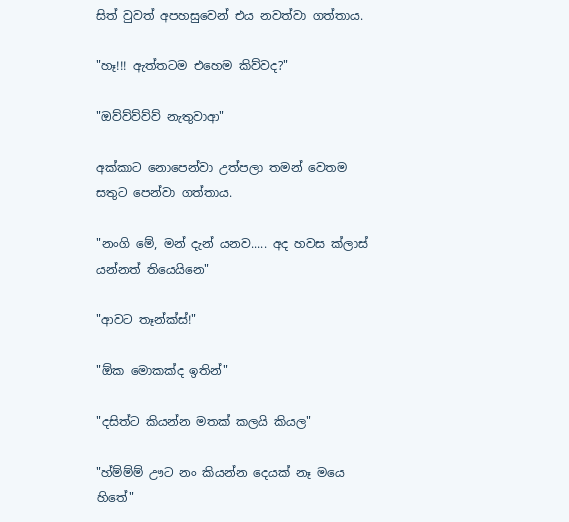සිත් වුවත් අපහසුවෙන් එය නවත්වා ගත්තාය.

"හෑ!!! ඇත්තටම එහෙම කිව්වද?"

"ඔව්ව්ව්ව්ව් නැතුවාආ"

අක්කාට නොපෙන්වා උත්පලා තමන් වෙතම සතුට පෙන්වා ගත්තාය.

"නංගි මේ, මන් දැන් යනව..... අද හවස ක්ලාස් යන්නත් තියෙයිනෙ"

"ආවට තෑන්ක්ස්!"

"ඕක මොකක්ද ඉතින්"

"දසිත්ට කියන්න මතක් කලයි කියල"

"හ්ම්ම්ම් ඌට නං කියන්න දෙයක් නෑ මයෙ හිතේ"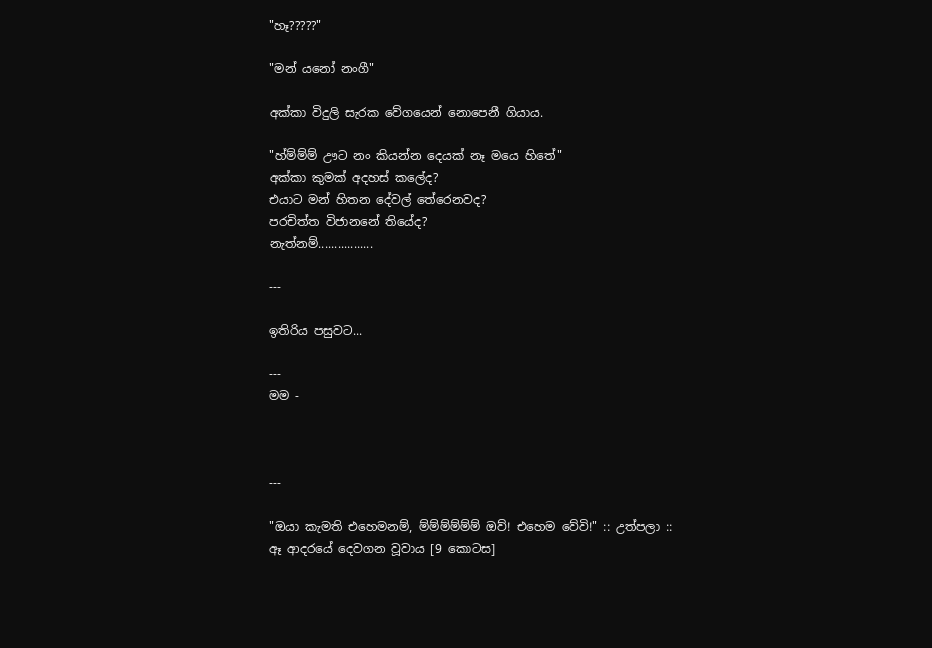"හෑ?????"

"මන් යනෝ නංගී"

අක්කා විදුලි සැරක වේගයෙන් නොපෙනී ගියාය.

"හ්ම්ම්ම් ඌට නං කියන්න දෙයක් නෑ මයෙ හිතේ"
අක්කා කුමක් අදහස් කලේද?
එයාට මන් හිතන දේවල් තේරෙනවද?
පරචිත්ත විජානනේ තියේද?
නැත්නම්.................

---

ඉතිරිය පසුවට...

---
මම -



---

"ඔයා කැමති එහෙමනම්, ම්ම්ම්ම්ම්ම් ඔව්! එහෙම වේවි!" :: උත්පලා :: ඈ ආදරයේ දෙවගන වූවාය [9 කොටස]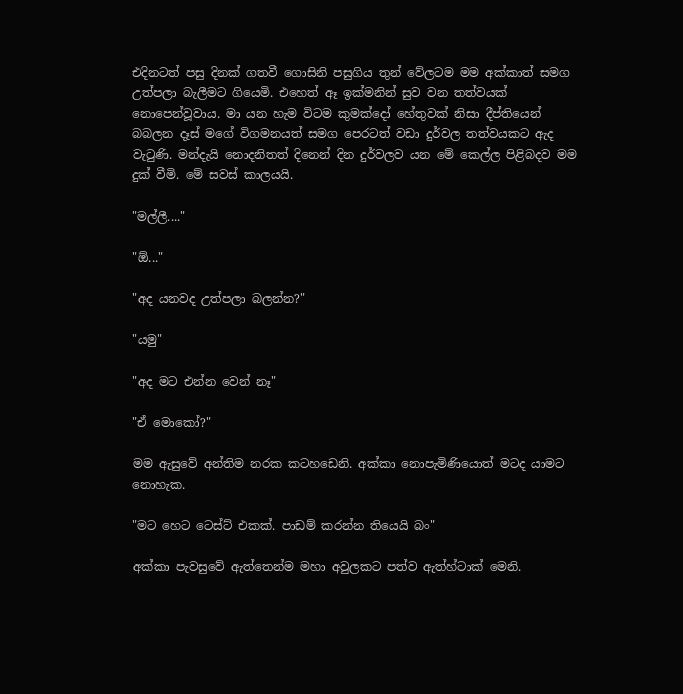එදිනටත් පසු දිනක් ගතවී ගොසිනි පසුගිය තුන් වේලටම මම අක්කාත් සමග උත්පලා බැලීමට ගියෙමි. එහෙත් ඈ ඉක්මනින් සුව වන තත්වයක් නොපෙන්වූවාය. මා යන හැම විටම කුමක්දෝ හේතුවක් නිසා දීප්තියෙන් බබලන දෑස් මගේ විගමනයත් සමග පෙරටත් වඩා දුර්වල තත්වයකට ඇද වැටුණි. මන්දැයි නොදනිතත් දිනෙන් දින දුර්වලව යන මේ කෙල්ල පිළිබදව මම දුක් වීමි. මේ සවස් කාලයයි.

"මල්ලී...."

"ඕ..."

"අද යනවද උත්පලා බලන්න?"

"යමු"

"අද මට එන්න වෙන් නෑ"

"ඒ මොකෝ?"

මම ඇසුවේ අන්තිම නරක කටහඩෙනි. අක්කා නොපැමිණියොත් මටද යාමට නොහැක.

"මට හෙට ටෙස්ට් එකක්. පාඩම් කරන්න තියෙයි බං"

අක්කා පැවසුවේ ඇත්තෙන්ම මහා අවුලකට පත්ව ඇත්හ්ටාක් මෙනි.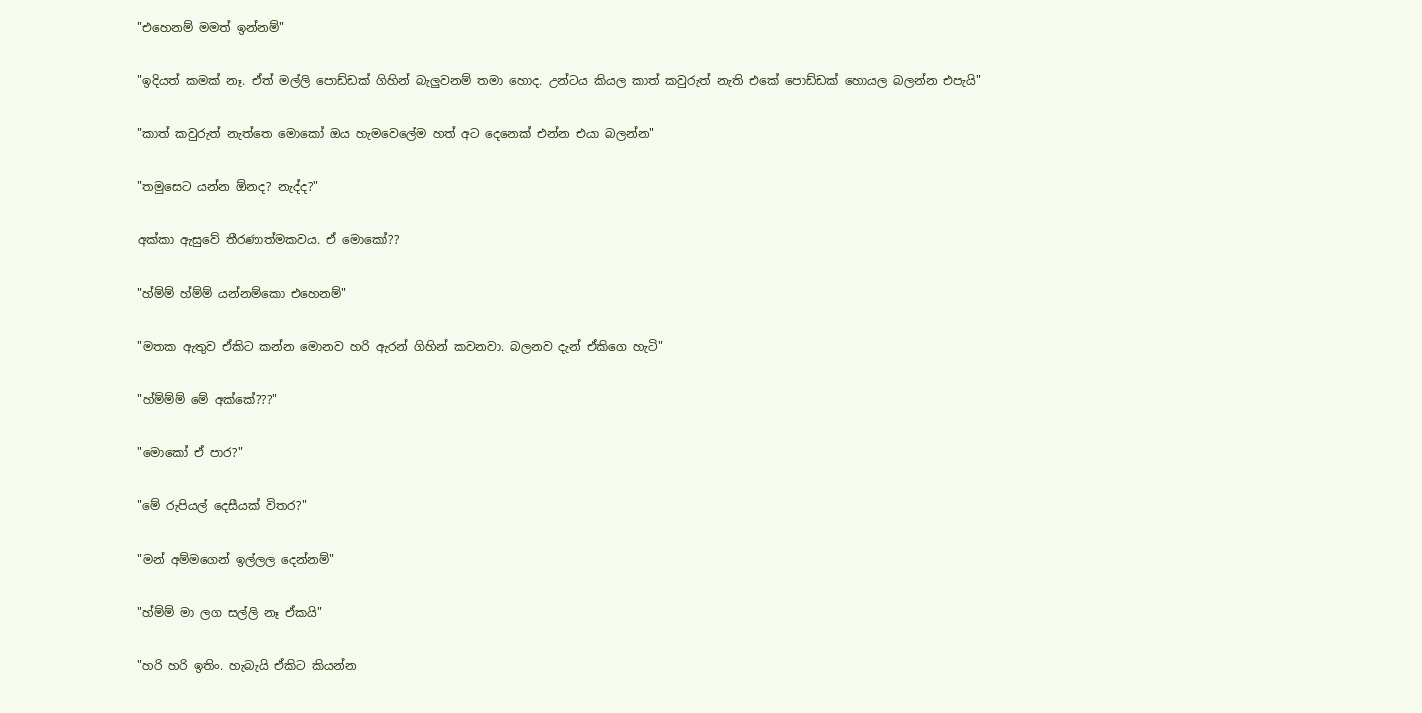"එහෙනම් මමත් ඉන්නම්"

"ඉදියත් කමක් නෑ. ඒත් මල්ලි පොඩ්ඩක් ගිහින් බැලුවනම් තමා හොද. උන්ටය කියල කාත් කවුරුත් නැති එකේ පොඩ්ඩක් හොයල බලන්න එපැයි"

"කාත් කවුරුත් නැත්තෙ මොකෝ ඔය හැමවෙලේම හත් අට දෙනෙක් එන්න එයා බලන්න"

"තමුසෙට යන්න ඕනද? නැද්ද?"

අක්කා ඇසුවේ තීරණාත්මකවය. ඒ මොකෝ??

"හ්ම්ම් හ්ම්ම් යන්නම්කො එහෙනම්"

"මතක ඇතුව ඒකිට කන්න මොනව හරි ඇරන් ගිහින් කවනවා. බලනව දැන් ඒකිගෙ හැටි"

"හ්ම්ම්ම් මේ අක්කේ???"

"මොකෝ ඒ පාර?"

"මේ රුපියල් දෙසීයක් විතර?"

"මන් අම්මගෙන් ඉල්ලල දෙන්නම්"

"හ්ම්ම් මා ලග සල්ලි නෑ ඒකයි"

"හරි හරි ඉතිං. හැබැයි ඒකිට කියන්න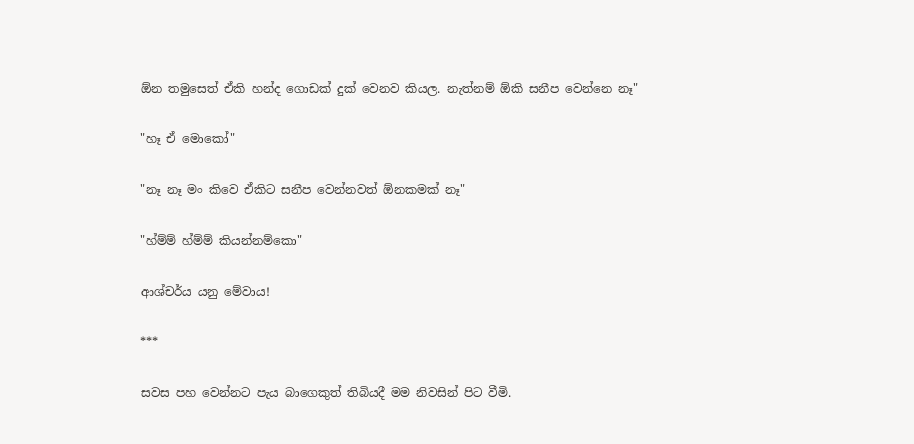ඕන තමුසෙත් ඒකි හන්ද ගොඩක් දුක් වෙනව කියල. නැත්නම් ඕකි සනීප වෙන්නෙ නෑ"

"හෑ ඒ මොකෝ"

"නෑ නෑ මං කිවෙ ඒකිට සනීප වෙන්නවත් ඕනකමක් නෑ"

"හ්ම්ම් හ්ම්ම් කියන්නම්කො"

ආශ්චර්ය යනු මේවාය!

***

සවස පහ වෙන්නට පැය බාගෙකුත් තිබියදී මම නිවසින් පිට වීමි.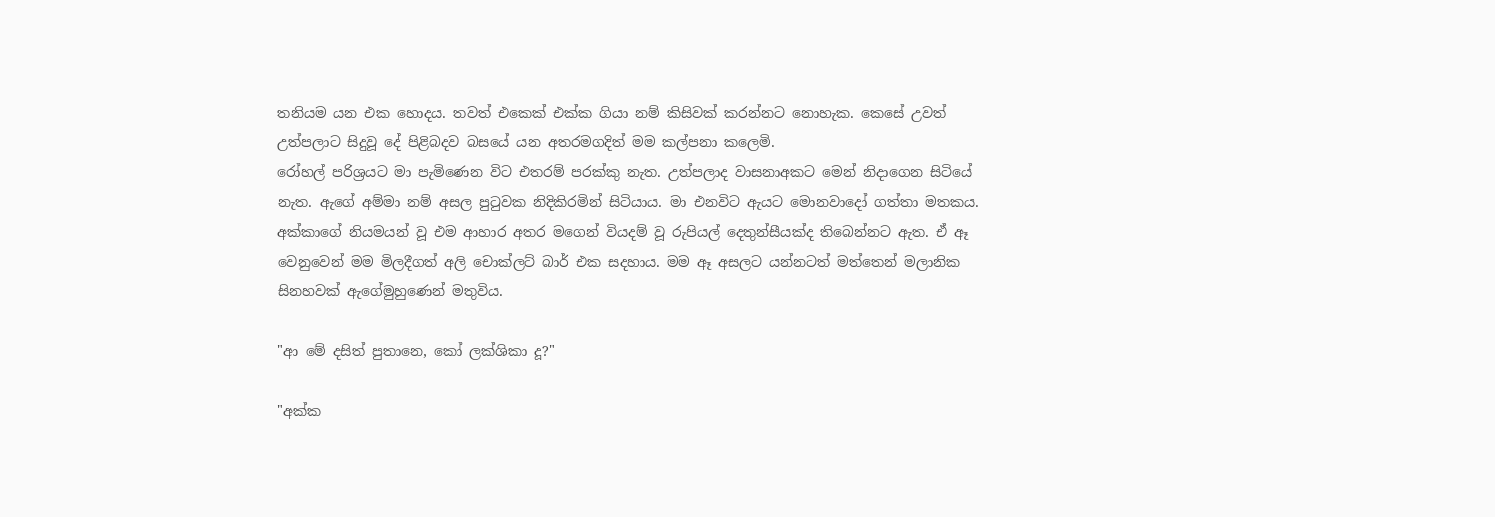තනියම යන එක හොදය. තවත් එකෙක් එක්ක ගියා නම් කිසිවක් කරන්නට නොහැක. කෙසේ උවත් උත්පලාට සිදුවූ දේ පිළිබදව බසයේ යන අතරමගදිත් මම කල්පනා කලෙමි.
රෝහල් පරිශ්‍රයට මා පැමිණෙන විට එතරම් පරක්කු නැත. උත්පලාද වාසනාඅකට මෙන් නිදාගෙන සිටියේ නැත. ඇගේ අම්මා නම් අසල පුටුවක නිදිකිරමින් සිටියාය. මා එනවිට ඇයට මොනවාදෝ ගත්තා මතකය. අක්කාගේ නියමයන් වූ එම ආහාර අතර මගෙන් වියදම් වූ රුපියල් දෙතුන්සීයක්ද තිබෙන්නට ඇත. ඒ ඈ වෙනුවෙන් මම මිලදීගත් අලි චොක්ලට් බාර් එක සදහාය. මම ඈ අසලට යන්නටත් මත්තෙන් මලානික සිනහවක් ඇගේමුහුණෙන් මතුවිය.

"ආ මේ දසිත් පුතානෙ, කෝ ලක්ශිකා දූ?"

"අක්ක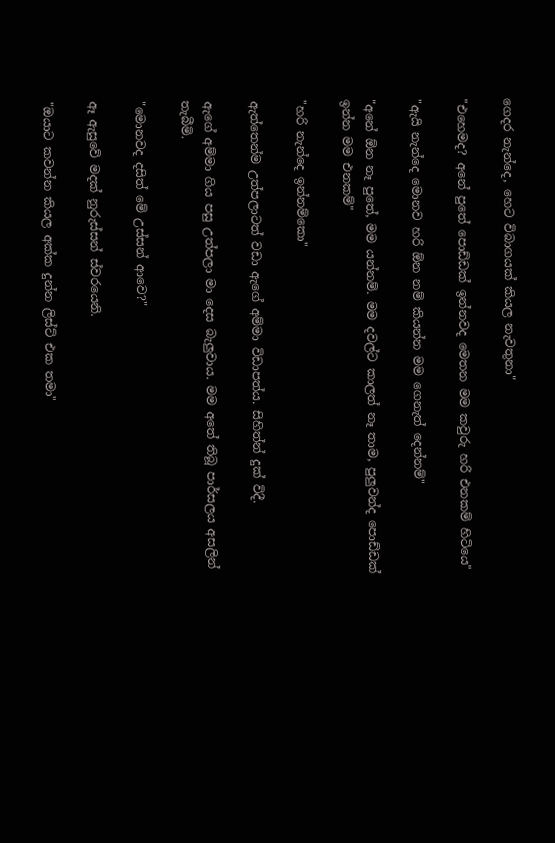ගෙදර නැන්දෙ, හෙට විබාගයක් කියල නැවතුනා"

"එහෙමද? අනේ පුතේ පොඩ්ඩක් ඉන්නවද මෙතන මම කවුරු හරි එනකම් හිටියෙ"

"ඇයි නැන්දෙ මොනව හරි ඕන නම් කියන්න මම ගෙනැත් දෙන්නම්"

"අනේ ඕන නෑ පුතේ, මම යන්නම්. මම දවල්ට කාලත් නෑ තාම, පුලුවන්ද පොඩ්ඩක් ඉන්න මම එනකම්"

"හරි නැන්දෙ ඉන්නම්කො"

ඇත්තෙන්ම උත්පලාටත් වඩා ඇගේ අම්මා විඩාපත්ය. සිහිත්න් දුක් විදී.

ඇගේ අම්මා ගිය පසු උත්පලා මා දෙස බැලුවාය. මම අතේ තිබූ පාර්සලය අසලින් තැබීමි.

"මොනවද දසිත් මේ උස්සන් ආවෙ?"

ඈ ඇසුවේ මදක් නුරුස්සන් ස්වරයෙනි.

"ඔයාට කවන්න කියල අක්ක දුන්න ලිස්ට් එක තමා"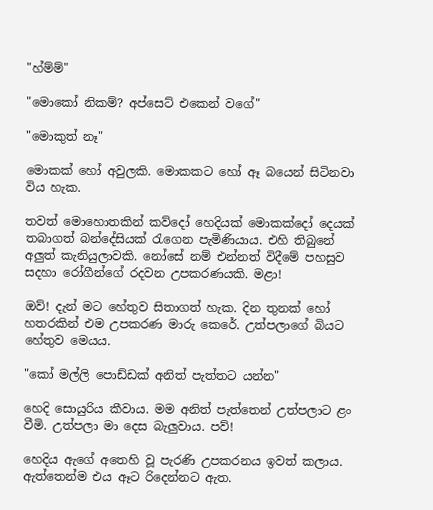"හ්ම්ම්"

"මොකෝ නිකම්? අප්සෙට් එකෙන් වගේ"

"මොකුත් නෑ"

මොකක් හෝ අවුලකි. මොකකට හෝ ඈ බයෙන් සිටිනවා විය හැක.

තවත් මොහොතකින් කව්දෝ හෙදියක් මොකක්දෝ දෙයක් තබාගත් බන්දේසියක් රැගෙන පැමිණියාය. එහි තිබුනේ අලුත් කැනියුලාවකි. නෝසේ නම් එන්නත් විදීමේ පහසුව සදහා රෝගීන්ගේ රදවන උපකරණයකි. මළා!

ඔව්! දැන් මට හේතුව සිතාගත් හැක. දින තුනක් හෝ හතරකින් එම උපකරණ මාරු කෙරේ. උත්පලාගේ බියට හේතුව මෙයය.

"කෝ මල්ලි පොඩ්ඩක් අනිත් පැත්තට යන්න"

හෙදි සොයුරිය කීවාය. මම අනිත් පැත්තෙන් උත්පලාට ළං වීමි. උත්පලා මා දෙස බැලුවාය. පව්!

හෙදිය ඇගේ අතෙහි වූ පැරණි උපකරනය ඉවත් කලාය. ඇත්තෙන්ම එය ඈට රිදෙන්නට ඇත.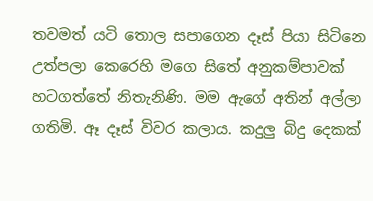තවමත් යටි තොල සපාගෙන දෑස් පියා සිටිනෙ උත්පලා කෙරෙහි මගෙ සිතේ අනුකම්පාවක් හටගත්තේ නිතැනිණි. මම ඇගේ අතින් අල්ලා ගතිමි. ඈ දෑස් විවර කලාය. කදුලු බිදු දෙකක්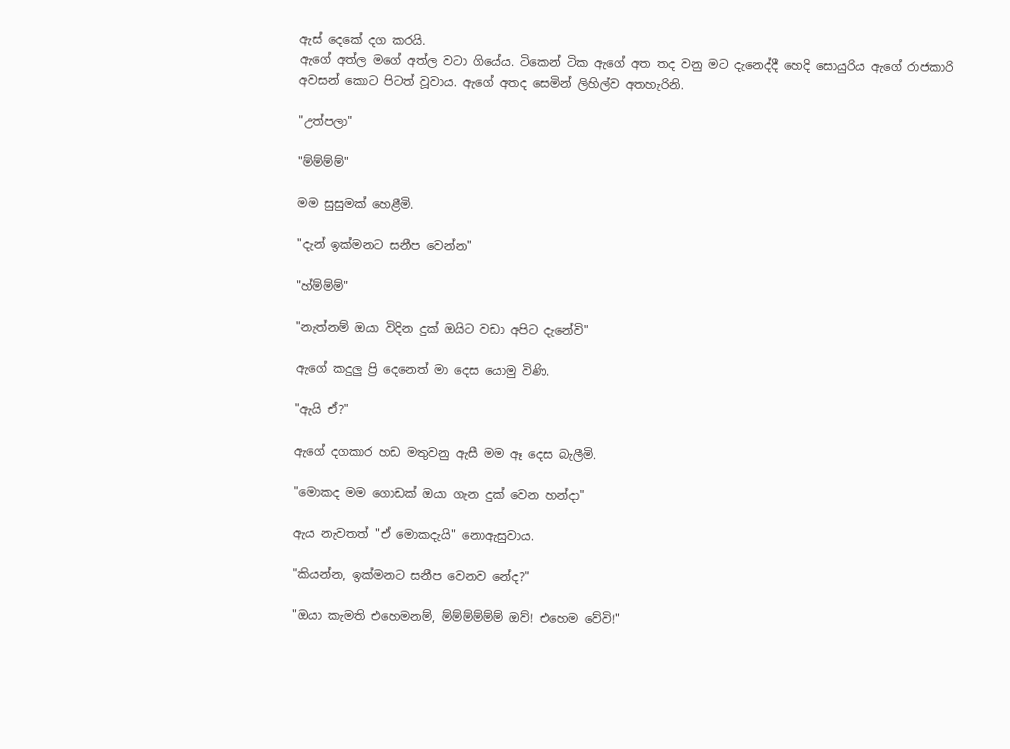ඇස් දෙකේ දග කරයි.
ඇගේ අත්ල මගේ අත්ල වටා ගියේය. ටිකෙන් ටික ඇගේ අත තද වනු මට දැනෙද්දී හෙදි සොයුරිය ඇගේ රාජකාරි අවසන් කොට පිටත් වූවාය. ඇගේ අතද සෙමින් ලිහිල්ව අතහැරිනි.

"උත්පලා"

"ම්ම්ම්ම්"

මම සුසුමක් හෙළීමි.

"දැන් ඉක්මනට සනීප වෙන්න"

"හ්ම්ම්ම්"

"නැත්නම් ඔයා විදින දුක් ඔයිට වඩා අපිට දැනේවි"

ඇගේ කදුලු ප්‍රි දෙනෙත් මා දෙස යොමු විණි.

"ඇයි ඒ?"

ඇගේ දගකාර හඩ මතුවනු ඇසී මම ඈ දෙස බැලීමි.

"මොකද මම ගොඩක් ඔයා ගැන දුක් වෙන හන්දා"

ඇය නැවතත් "ඒ මොකදැයි" නොඇසුවාය.

"කියන්න, ඉක්මනට සනීප වෙනව නේද?"

"ඔයා කැමති එහෙමනම්, ම්ම්ම්ම්ම්ම් ඔව්! එහෙම වේවි!"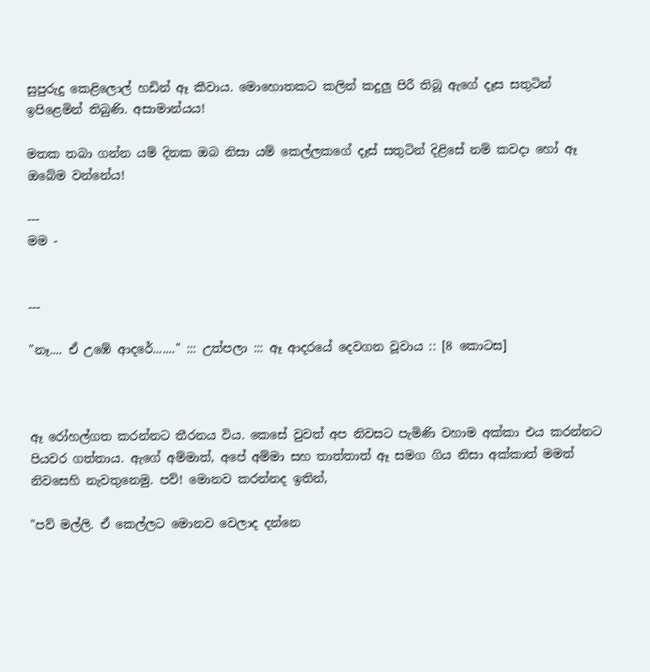සුපුරුදු කෙළිලොල් හඩින් ඈ කීවාය. මොහොතකට කලින් කදුලු පිරී තිබූ ඇගේ දෑස සතුටින් ඉපිළෙමින් තිබුණි. අසාමාන්යය!

මතක තබා ගන්න යම් දිනක ඔබ නිසා යම් කෙල්ලකගේ දෑස් සතුටින් දිළිසේ නම් කවදා හෝ ඈ ඔබේම වන්නේය!

---
මම -


---

"නෑ.... ඒ උඹේ ආදරේ......." ::: උත්පලා ::: ඈ ආදරයේ දෙවගන වූවාය :: [8 කොටස]



ඈ රෝහල්ගත කරන්නට තීරනය විය. කෙසේ වුවත් අප නිවසට පැමිණි වහාම අක්කා එය කරන්නට පියවර ගත්තාය. ඇගේ අම්මාත්, අපේ අම්මා සහ තාත්තාත් ඈ සමග ගිය නිසා අක්කාත් මමත් නිවසෙහි නැවතුනෙමු. පව්! මොනව කරන්නද ඉතින්,

"පව් මල්ලි. ඒ කෙල්ලට මොනව වෙලාද දන්නෙ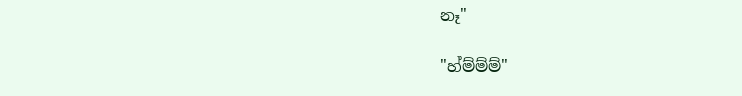නෑ"

"හ්ම්ම්ම්"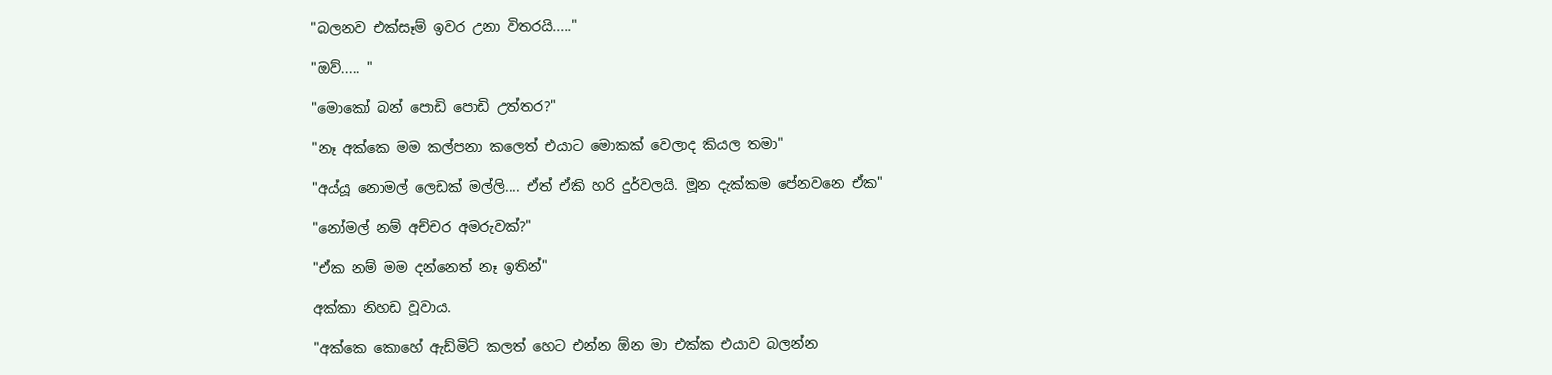"බලනව එක්සෑම් ඉවර උනා විතරයි....."

"ඔව්..... "

"මොකෝ බන් පොඩි පොඩි උත්තර?"

"නෑ අක්කෙ මම කල්පනා කලෙත් එයාට මොකක් වෙලාද කියල තමා"

"අය්යූ නොමල් ලෙඩක් මල්ලි.... ඒත් ඒකි හරි දුර්වලයි. මූන දැක්කම පේනවනෙ ඒක"

"නෝමල් නම් අච්චර අමරුවක්?"

"ඒක නම් මම දන්නෙත් නෑ ඉතින්"

අක්කා නිහඩ වූවාය.

"අක්කෙ කොහේ ඇඩ්මිට් කලත් හෙට එන්න ඕන මා එක්ක එයාව බලන්න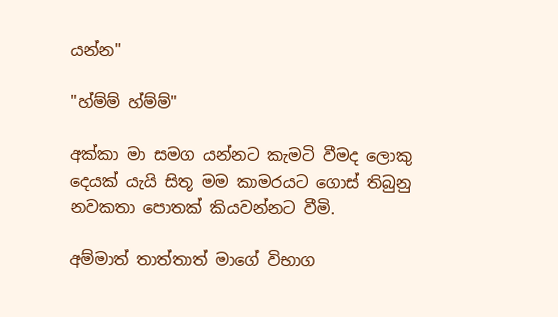යන්න"

"හ්ම්ම් හ්ම්ම්"

අක්කා මා සමග යන්නට කැමටි වීමද ලොකු දෙයක් යැයි සිතූ මම කාමරයට ගොස් තිබුනු නවකතා පොතක් කියවන්නට වීමි.

අම්මාත් තාත්තාත් මාගේ විභාග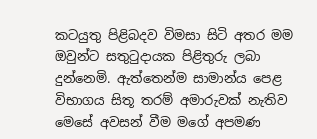කටයුතු පිළිබදව විමසා සිටි අතර මම ඔවුන්ට සතුටුදායක පිළිතුරු ලබා දුන්නෙමි. ඇත්තෙන්ම සාමාන්ය පෙළ විභාගය සිතූ තරම් අමාරුවක් නැතිව මෙසේ අවසන් වීම මගේ අපමණ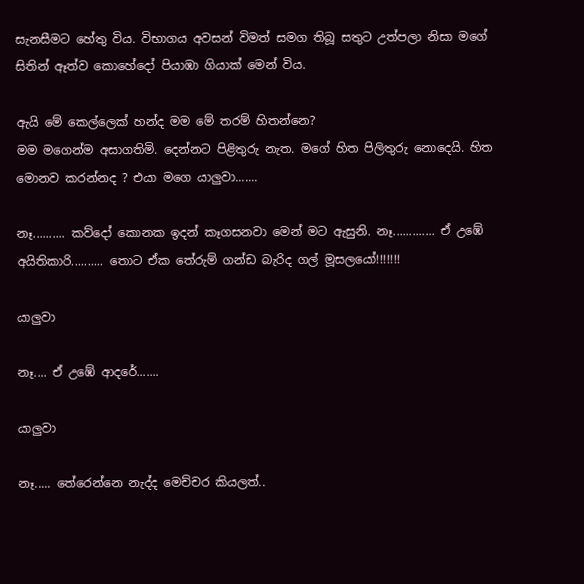සැනසීමට හේතු විය. විභාගය අවසන් විමත් සමග තිබූ සතුට උත්පලා නිසා මගේ සිතින් ඈත්ව කොහේදෝ පියාඹා ගියාක් මෙන් විය.

ඇයි මේ කෙල්ලෙක් හන්ද මම මේ තරම් හිතන්නෙ?
මම මගෙන්ම අසාගතිමි. දෙන්නට පිළිතුරු නැත. මගේ හිත පිලිතුරු නොදෙයි. හිත මොනව කරන්නද ? එයා මගෙ යාලුවා.......

නෑ.......... කව්දෝ කොනක ඉදන් කෑගසනවා මෙන් මට ඇසුනි. නෑ............. ඒ උඹේ අයිතිකාරි.......... තොට ඒක තේරුම් ගන්ඩ බැරිද ගල් මූසලයෝ!!!!!!!

යාලුවා

නෑ.... ඒ උඹේ ආදරේ.......

යාලුවා

නෑ..... තේරෙන්නෙ නැද්ද මෙච්චර කියලත්..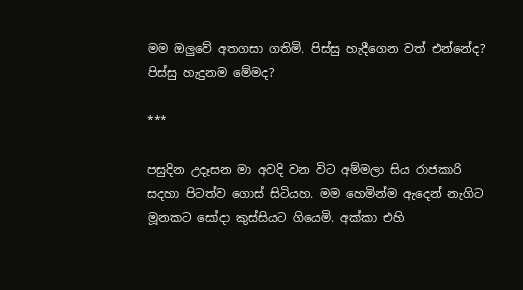මම ඔලුවේ අතගසා ගතිමි. පිස්සු හැදීගෙන වත් එන්නේද? පිස්සු හැදුනම මේමද?

***

පසුදින උදෑසන මා අවදි වන විට අම්මලා සිය රාජකාරි සදහා පිටත්ව ගොස් සිටියහ. මම හෙමින්ම ඇදෙන් නැගිට මූනකට සෝදා කුස්සියට ගියෙමි. අක්කා එහි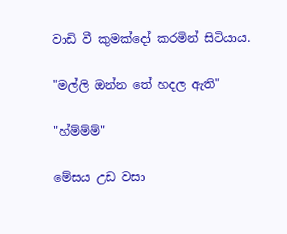වාඩි වී කුමක්දෝ කරමින් සිටියාය.

"මල්ලි ඔන්න තේ හදල ඇති"

"හ්ම්ම්ම්"

මේසය උඩ වසා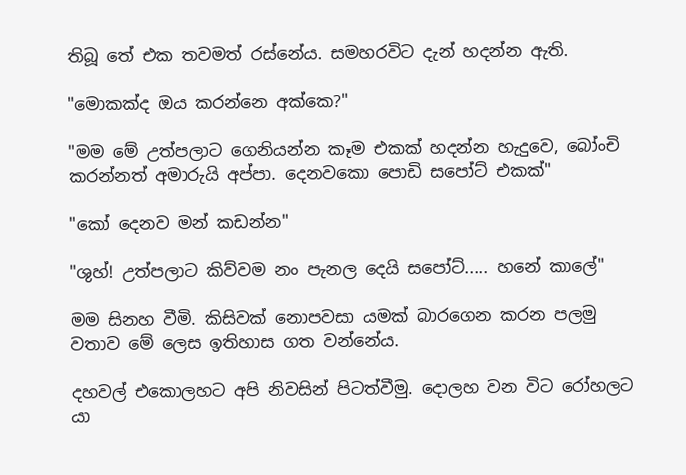තිබූ තේ එක තවමත් රස්නේය. සමහරවිට දැන් හදන්න ඇති.

"මොකක්ද ඔය කරන්නෙ අක්කෙ?"

"මම මේ උත්පලාට ගෙනියන්න කෑම එකක් හදන්න හැදුවෙ, බෝංචි කරන්නත් අමාරුයි අප්පා. දෙනවකො පොඩි සපෝට් එකක්"

"කෝ දෙනව මන් කඩන්න"

"ශුහ්! උත්පලාට කිව්වම නං පැනල දෙයි සපෝට්..... හනේ කාලේ"

මම සිනහ වීමි. කිසිවක් නොපවසා යමක් බාරගෙන කරන පලමු වතාව මේ ලෙස ඉතිහාස ගත වන්නේය.

දහවල් එකොලහට අපි නිවසින් පිටත්වීමු. දොලහ වන විට රෝහලට යා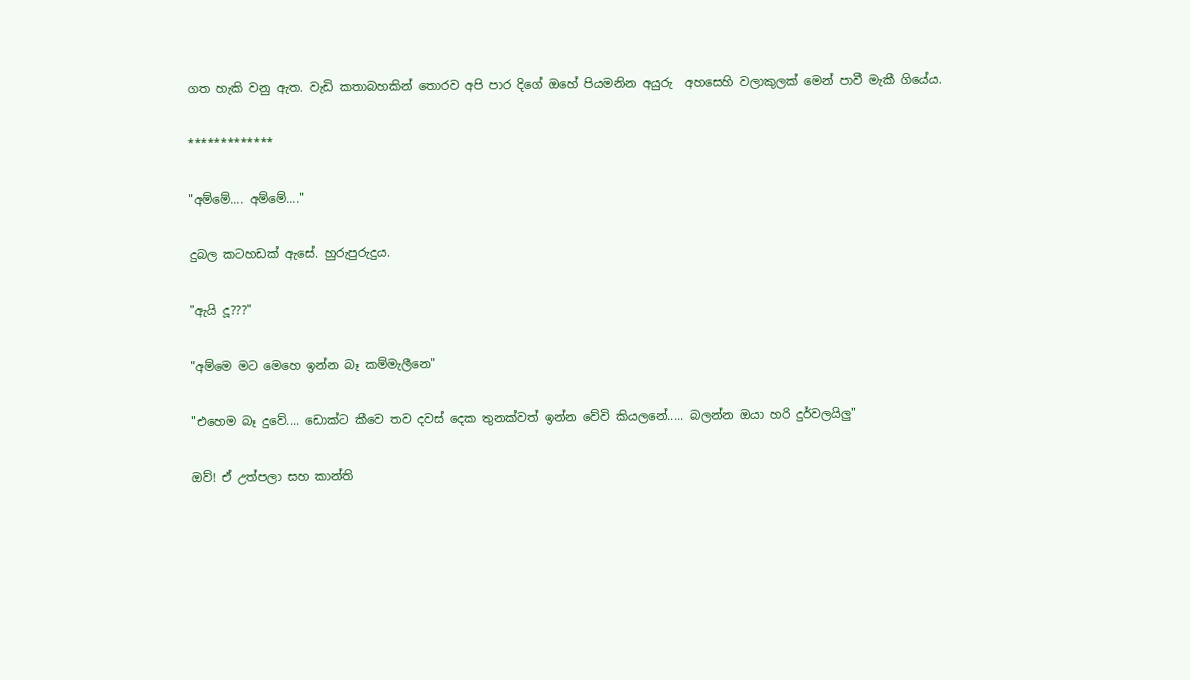ගත හැකි වනු ඇත. වැඩි කතාබහකින් තොරව අපි පාර දිගේ ඔහේ පියමනින අයුරු  අහසෙහි වලාකුලක් මෙන් පාවී මැකී ගියේය.

*************

"අම්මේ.... අම්මේ...."

දුබල කටහඩක් ඇසේ. හුරුපුරුදුය.

"ඇයි දූ???"

"අම්මෙ මට මෙහෙ ඉන්න බෑ කම්මැලීනෙ"

"එහෙම බෑ දුවේ.... ඩොක්ට කීවෙ තව දවස් දෙක තුනක්වත් ඉන්න වේවි කියලනේ..... බලන්න ඔයා හරි දුර්වලයිලු"

ඔව්! ඒ උත්පලා සහ කාන්ති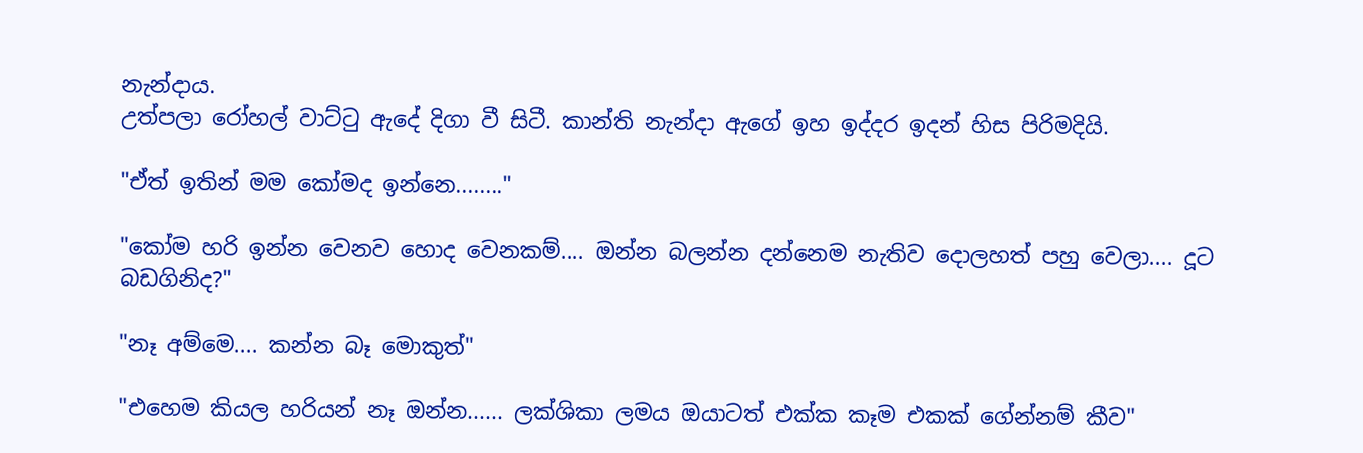නැන්දාය.
උත්පලා රෝහල් වාට්ටු ඇදේ දිගා වී සිටී. කාන්ති නැන්දා ඇගේ ඉහ ඉද්දර ඉදන් හිස පිරිමදියි.

"ඒත් ඉතින් මම කෝමද ඉන්නෙ........"

"කෝම හරි ඉන්න වෙනව හොද වෙනකම්.... ඔන්න බලන්න දන්නෙම නැතිව දොලහත් පහු වෙලා.... දූට බඩගිනිද?"

"නෑ අම්මෙ.... කන්න බෑ මොකුත්"

"එහෙම කියල හරියන් නෑ ඔන්න...... ලක්ශිකා ලමය ඔයාටත් එක්ක කෑම එකක් ගේන්නම් කීව"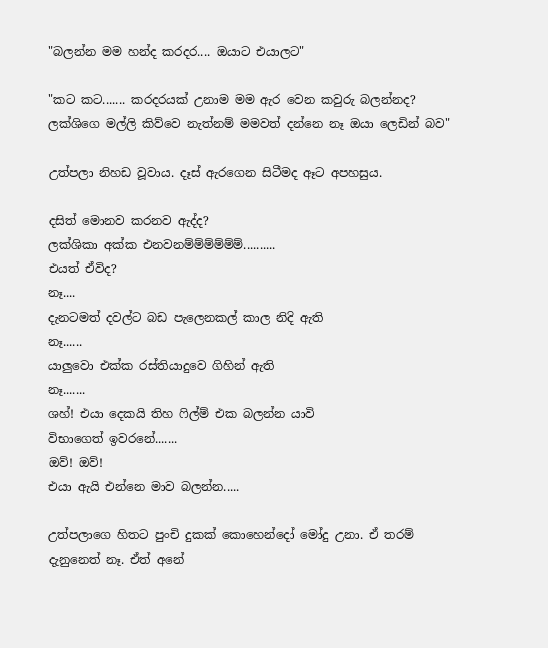"බලන්න මම හන්ද කරදර.... ඔයාට එයාලට"

"කට කට....... කරදරයක් උනාම මම ඇර වෙන කවුරු බලන්නද? ලක්ශිගෙ මල්ලි කිව්වෙ නැත්නම් මමවත් දන්නෙ නෑ ඔයා ලෙඩින් බව"

උත්පලා නිහඩ වූවාය. දෑස් ඇරගෙන සිටීමද ඈට අපහසුය.

දසිත් මොනව කරනව ඇද්ද?
ලක්ශිකා අක්ක එනවනම්ම්ම්ම්ම්ම්..........
එයත් ඒවිද?
නෑ....
දැනටමත් දවල්ට බඩ පැලෙනකල් කාල නිදි ඇති
නෑ......
යාලුවො එක්ක රස්තියාදුවෙ ගිහින් ඇති
නෑ.......
ශහ්! එයා දෙකයි තිහ ෆිල්ම් එක බලන්න යාවි
විභාගෙත් ඉවරනේ.......
ඔව්! ඔව්!
එයා ඇයි එන්නෙ මාව බලන්න.....

උත්පලාගෙ හිතට පුංචි දුකක් කොහෙන්දෝ මෝදු උනා. ඒ තරම් දැනුනෙත් නෑ. ඒත් අනේ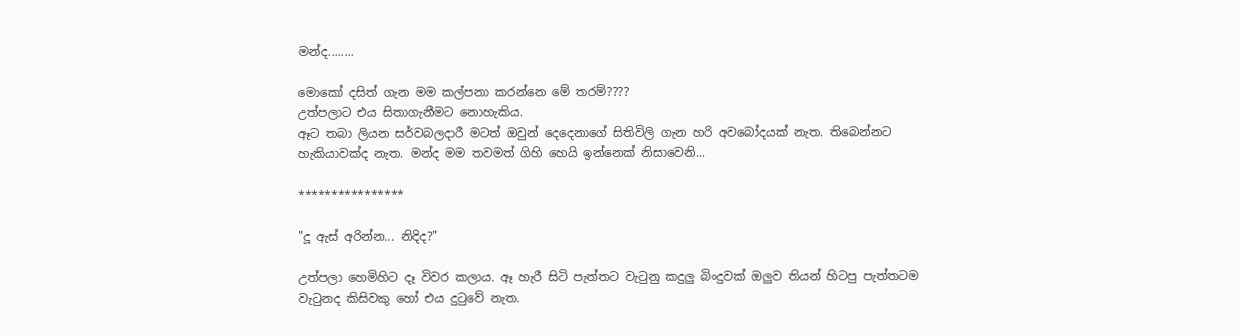මන්ද........

මොකෝ දසිත් ගැන මම කල්පනා කරන්නෙ මේ තරම්????
උත්පලාට එය සිතාගැනීමට නොහැකිය.
ඈට තබා ලියන සර්වබලදාරී මටත් ඔවුන් දෙදෙනාගේ සිතිවිලි ගැන හරි අවබෝදයක් නැත. තිබෙන්නට හැකියාවක්ද නැත. මන්ද මම තවමත් ගිහි හෙයි ඉන්නෙක් නිසාවෙනි...

****************

"දූ ඇස් අරින්න... නිදිද?"

උත්පලා හෙමිහිට දෑ විවර කලාය. ඈ හැරී සිටි පැත්තට වැටුනු කදුලු බිංදුවක් ඔලුව තියන් හිටපු පැත්තටම වැටුනද කිසිවකු හෝ එය දුටුවේ නැත.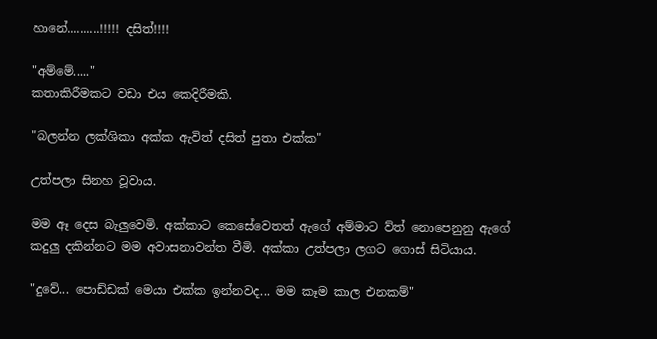හානේ..........!!!!! දසිත්!!!!

"අම්මේ....."
කතාකිරීමකට වඩා එය කෙදිරීමකි.

"බලන්න ලක්ශිකා අක්ක ඇවිත් දසිත් පුතා එක්ක"

උත්පලා සිනහ වූවාය.

මම ඈ දෙස බැලුවෙමි. අක්කාට කෙසේවෙතත් ඇගේ අම්මාට ව්ත් නොපෙනුනු ඇගේ කදුලු දකින්නට මම අවාසනාවන්ත වීමි. අක්කා උත්පලා ලගට ගොස් සිටියාය.

"දුවේ... පොඩ්ඩක් මෙයා එක්ක ඉන්නවද... මම කෑම කාල එනකම්"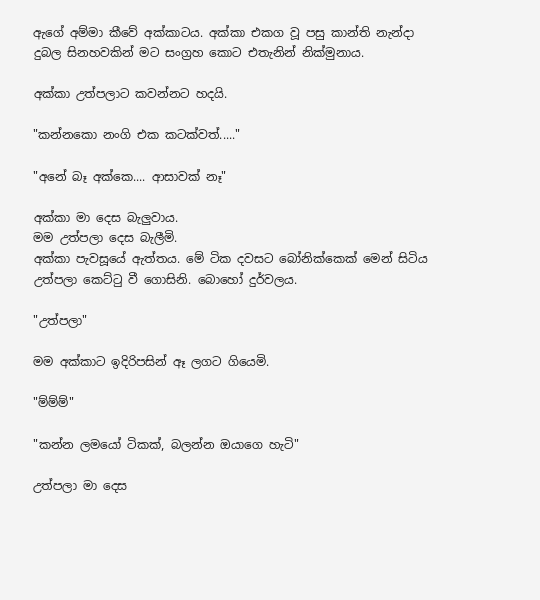ඇගේ අම්මා කීවේ අක්කාටය. අක්කා එකග වූ පසු කාන්ති නැන්දා දුබල සිනහවකින් මට සංග්‍රහ කොට එතැනින් නික්මුනාය.

අක්කා උත්පලාට කවන්නට හදයි.

"කන්නකො නංගි එක කටක්වත්....."

"අනේ බෑ අක්කෙ.... ආසාවක් නෑ"

අක්කා මා දෙස බැලුවාය.
මම උත්පලා දෙස බැලීමි.
අක්කා පැවසූයේ ඇත්තය. මේ ටික දවසට බෝනික්කෙක් මෙන් සිටිය උත්පලා කෙට්ටු වී ගොසිනි. බොහෝ දුර්වලය.

"උත්පලා"

මම අක්කාට ඉදිරිපසින් ඈ ලගට ගියෙමි.

"ම්ම්ම්"

"කන්න ලමයෝ ටිකක්, බලන්න ඔයාගෙ හැටි"

උත්පලා මා දෙස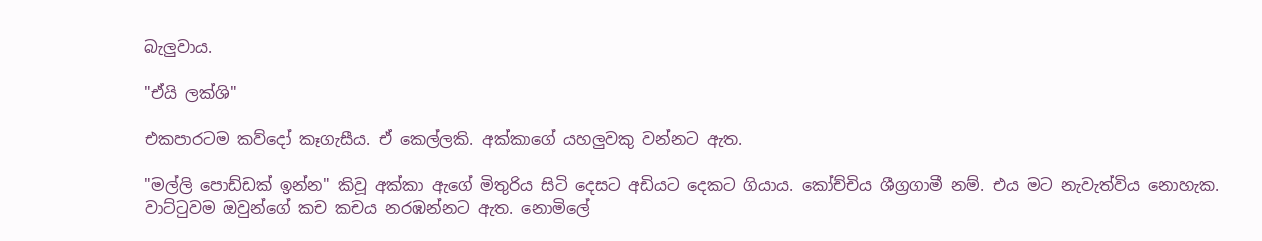බැලුවාය.

"ඒයි ලක්ශි"

එකපාරටම කව්දෝ කෑගැසීය. ඒ කෙල්ලකි. අක්කාගේ යහලුවකු වන්නට ඇත.

"මල්ලි පොඩ්ඩක් ඉන්න" කිවූ අක්කා ඇගේ මිතුරිය සිටි දෙසට අඩියට දෙකට ගියාය. කෝච්චිය ශීග්‍රගාමී නම්. එය මට නැවැත්විය නොහැක. වාට්ටුවම ඔවුන්ගේ කච කචය නරඹන්නට ඇත. නොමිලේ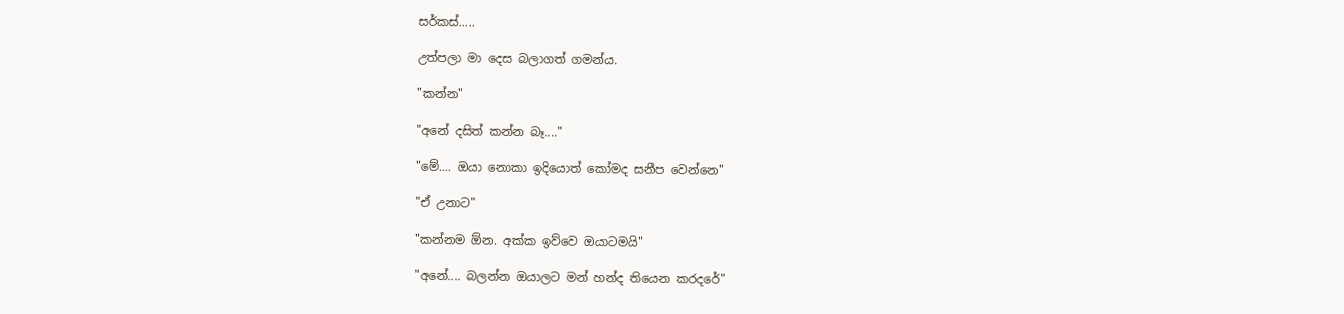සර්කස්.....

උත්පලා මා දෙස බලාගත් ගමන්ය.

"කන්න"

"අනේ දසිත් කන්න බෑ...."

"මේ.... ඔයා නොකා ඉදියොත් කෝමද සනීප වෙන්නෙ"

"ඒ උනාට"

"කන්නම ඕන. අක්ක ඉව්වෙ ඔයාටමයි"

"අනේ.... බලන්න ඔයාලට මන් හන්ද තියෙන කරදරේ"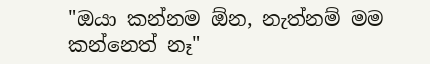"ඔයා කන්නම ඕන, නැත්නම් මම කන්නෙත් නෑ"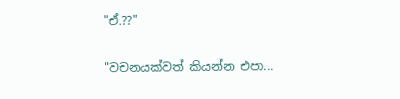"ඒ.??"

"වචනයක්වත් කියන්න එපා...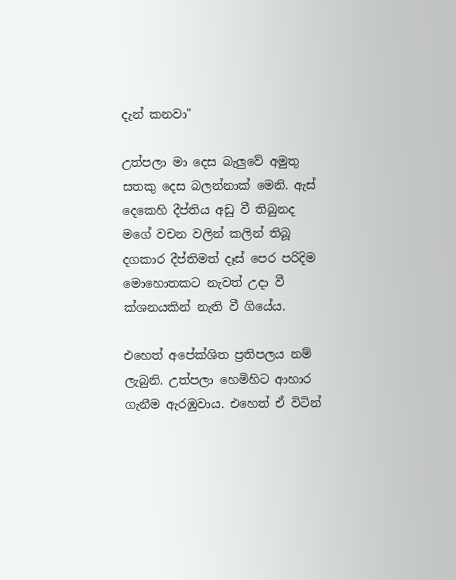දැන් කනවා"

උත්පලා මා දෙස බැලුවේ අමුතු සතකු දෙස බලන්නාක් මෙනි. ඇස් දෙකෙහි දීප්තිය අඩු වී තිබුනද මගේ වචන වලින් කලින් තිබූ දගකාර දීප්තිමත් දෑස් පෙර පරිදිම මොහොතකට නැවත් උදා වී ක්ශනයකින් නැති වී ගියේය.

එහෙත් අපේක්ශිත ප්‍රතිපලය නම් ලැබුනි. උත්පලා හෙමිහිට ආහාර ගැනීම ඇරඹුවාය. එහෙත් ඒ විටින්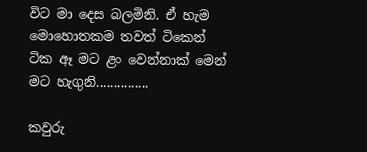විට මා දෙස බලමිනි. ඒ හැම මොහොතකම තවත් ටිකෙන් ටික ඈ මට ළං වෙන්නාක් මෙන් මට හැගුනි...............

කවුරු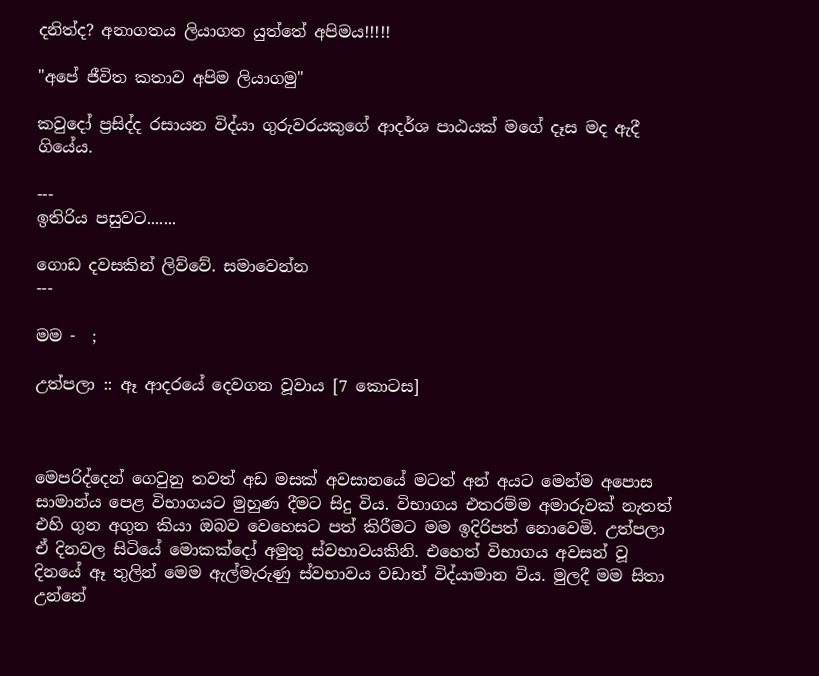දනිත්ද? අනාගතය ලියාගත යුත්තේ අපිමය!!!!!

"අපේ ජීවිත කතාව අපිම ලියාගමු"

කවුදෝ ප්‍රසිද්ද රසායන විද්යා ගුරුවරයකුගේ ආදර්ශ පාඨයක් මගේ දෑස මද ඇදී ගියේය.

---
ඉතිරිය පසුවට.......

ගොඩ දවසකින් ලිව්වේ. සමාවෙන්න
---

මම -  ;

උත්පලා :: ඈ ආදරයේ දෙවගන වූවාය [7 කොටස]



මෙපරිද්දෙන් ගෙවුනු තවත් අඩ මසක් අවසානයේ මටත් අන් අයට මෙන්ම අපොස සාමාන්ය පෙළ විභාගයට මුහුණ දීමට සිදු විය. විභාගය එතරම්ම අමාරුවක් නැතත් එහි ගුන අගුන කියා ඔබව වෙහෙසට පත් කිරීමට මම ඉදිරිපත් නොවෙමි. උත්පලා ඒ දිනවල සිටියේ මොකක්දෝ අමුතු ස්වභාවයකිනි. එහෙත් විභාගය අවසන් වූ දිනයේ ඈ තුලින් මෙම ඇල්මැරුණු ස්වභාවය වඩාත් විද්යාමාන විය. මුලදී මම සිතා උන්නේ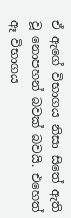ඒ ඇගේ විභාගය නිසා සිතේ ඇති වූ නොපහන් බවක් බවයි. එහෙත් ඈ විභාගය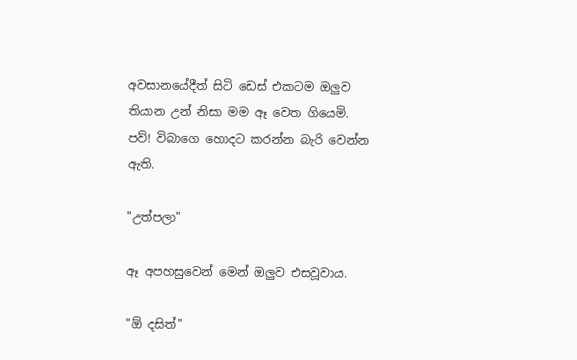අවසානයේදීත් සිටි ඩෙස් එකටම ඔලුව තියාන උන් නිසා මම ඈ වෙත ගියෙමි. පව්! විබාගෙ හොදට කරන්න බැරි වෙන්න ඇති.

"උත්පලා"

ඈ අපහසුවෙන් මෙන් ඔලුව එසවූවාය.

"ඕ දසිත්"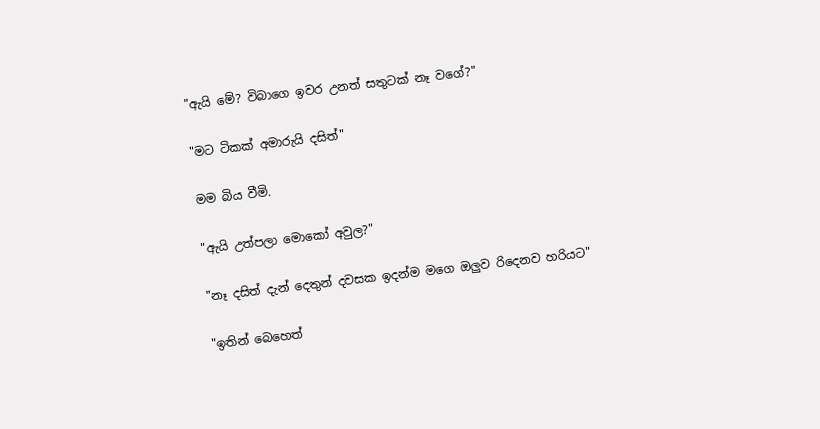"ඇයි මේ? විබාගෙ ඉවර උනත් සතුටක් නෑ වගේ?"

"මට ටිකක් අමාරුයි දසිත්"

මම බිය වීමි.

"ඇයි උත්පලා මොකෝ අවුල?"

"නෑ දසිත් දැන් දෙතුන් දවසක ඉදන්ම මගෙ ඔලුව රිදෙනව හරියට"

"ඉතින් බෙහෙත්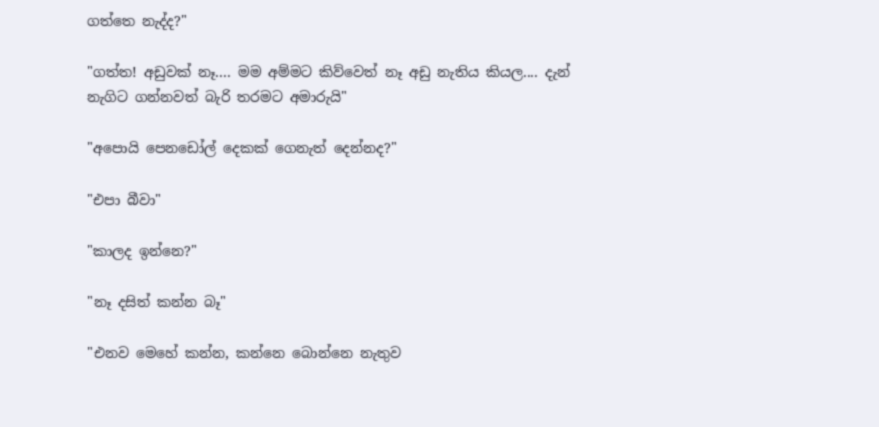ගත්තෙ නැද්ද?"

"ගත්ත! අඩුවක් නෑ.... මම අම්මට කිව්වෙත් නෑ අඩු නැතිය කියල.... දැන් නැගිට ගන්නවත් බැරි තරමට අමාරුයි"

"අපොයි පෙනඩෝල් දෙකක් ගෙනැත් දෙන්නද?"

"එපා බීවා"

"කාලද ඉන්නෙ?"

"නෑ දසිත් කන්න බෑ"

"එනව මෙහේ කන්න, කන්නෙ බොන්නෙ නැතුව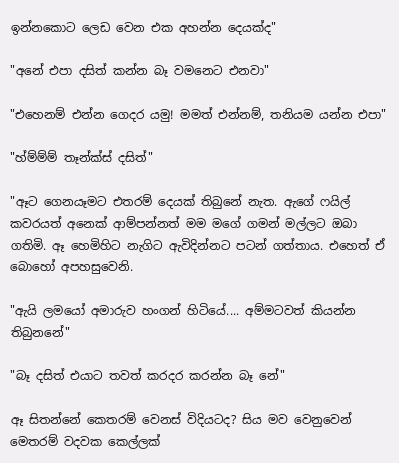ඉන්නකොට ලෙඩ වෙන එක අහන්න දෙයක්ද"

"අනේ එපා දසිත් කන්න බෑ වමනෙට එනවා"

"එහෙනම් එන්න ගෙදර යමු! මමත් එන්නම්, තනියම යන්න එපා"

"හ්ම්ම්ම් තෑන්ක්ස් දසිත්"

"ඈට ගෙනයෑමට එතරම් දෙයක් තිබුනේ නැත. ඇගේ ෆයිල් කවරයත් අනෙක් ආම්පන්නත් මම මගේ ගමන් මල්ලට ඔබා ගතිමි. ඈ හෙමිහිට නැගිට ඇවිදින්නට පටන් ගත්තාය. එහෙත් ඒ බොහෝ අපහසුවෙනි.

"ඇයි ලමයෝ අමාරුව හංගන් හිටියේ.... අම්මටවත් කියන්න තිබුනනේ"

"බෑ දසිත් එයාට තවත් කරදර කරන්න බෑ නේ"

ඈ සිතන්නේ කෙතරම් වෙනස් විදියටද? සිය මව වෙනුවෙන් මෙතරම් වදවක කෙල්ලක්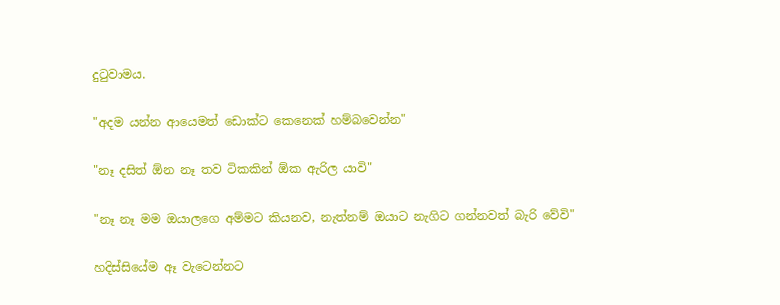දුටුවාමය.

"අදම යන්න ආයෙමත් ඩොක්ට කෙනෙක් හම්බවෙන්න"

"නෑ දසිත් ඕන නෑ තව ටිකකින් ඕක ඇරිල යාවි"

"නෑ නෑ මම ඔයාලගෙ අම්මට කියනව, නැත්නම් ඔයාට නැගිට ගන්නවත් බැරි වේවි"

හදිස්සියේම ඈ වැටෙන්නට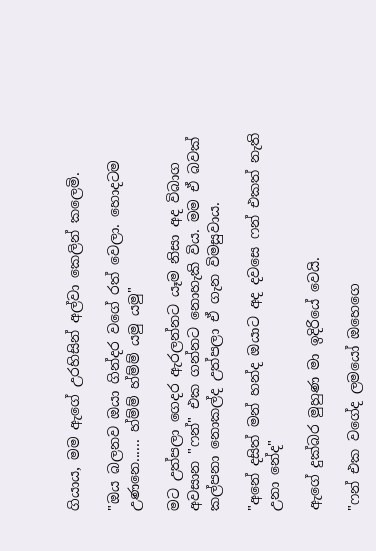ගියාය, මම ඇගේ උරහිසින් අල්වා කෙලින් කලෙමි.

"ඔය බලනව ඔයා ගින්දර වගේ රත් වෙලා. හොදටම උණනෙ...... හ්ම්ම් හ්ම්ම් යමු යමු"

මට උත්පලා ගෙදර ඇරලන්නට යෑම නිසා අද විබාග අවසාන "ෆන්" එක ගන්නට නොහැකි විය. මම ඒ බවක් කල්පනා නොකල්ද උත්පලා ඒ ගැන විමසුවාය.

"අනේ දසිත් මන් හන්ද ඔයාට අද දවසෙ ෆන් එකත් නැති උනා නේද"

ඇගේ දුක්බර මුහුණ මා ඉදිරියේ වෙයි.

"ෆන් එක වගේද ලමයෝ ඔහෙගෙ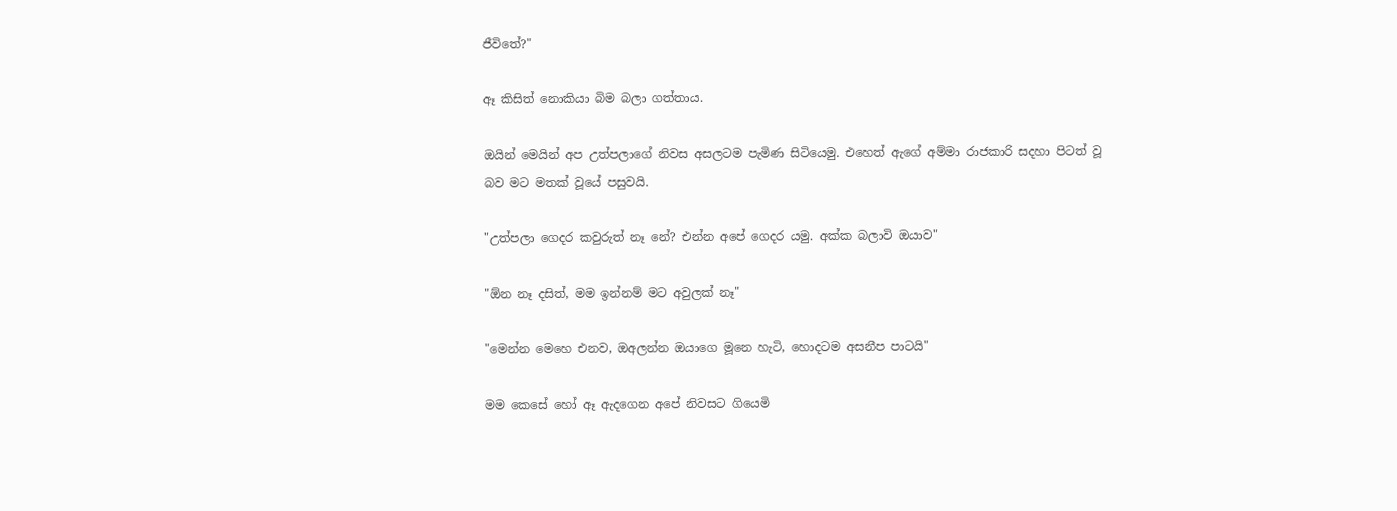ජීවිතේ?"

ඈ කිසිත් නොකියා බිම බලා ගත්තාය.

ඔයින් මෙයින් අප උත්පලාගේ නිවස අසලටම පැමිණ සිටියෙමු. එහෙත් ඇගේ අම්මා රාජකාරි සදහා පිටත් වූ බව මට මතක් වූයේ පසුවයි.

"උත්පලා ගෙදර කවුරුත් නෑ නේ? එන්න අපේ ගෙදර යමු. අක්ක බලාවි ඔයාව"

"ඕන නෑ දසිත්, මම ඉන්නම් මට අවුලක් නෑ"

"මෙන්න මෙහෙ එනව, ඔඅලන්න ඔයාගෙ මූනෙ හැටි, හොදටම අසනීප පාටයි"

මම කෙසේ හෝ ඈ ඇදගෙන අපේ නිවසට ගියෙමි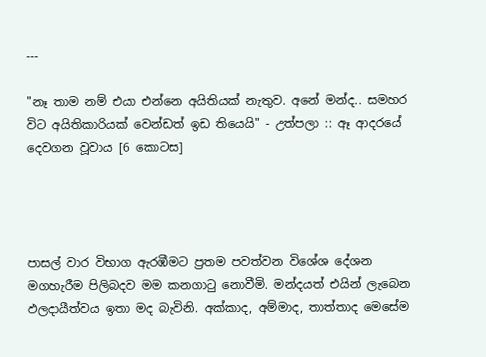---

"නෑ තාම නම් එයා එන්නෙ අයිතියක් නැතුව. අනේ මන්ද.. සමහර විට අයිතිකාරියක් වෙන්ඩත් ඉඩ තියෙයි" - උත්පලා :: ඈ ආදරයේ දෙවගන වූවාය [6 කොටස]




පාසල් වාර විභාග ඇරඹීමට ප්‍රතම පවත්වන විශේශ දේශන මගහැරීම පිලිබදව මම කනගාටු නොවීමි. මන්දයත් එයින් ලැබෙන ඵලදායීත්වය ඉතා මද බැවිනි. අක්කාද, අම්මාද, තාත්තාද මෙසේම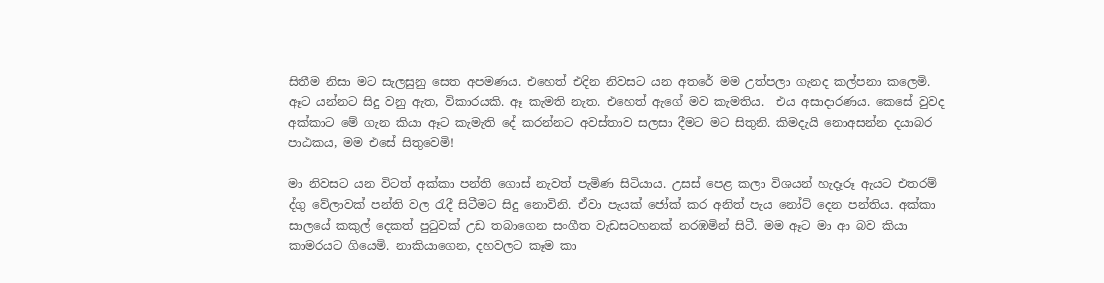සිතීම නිසා මට සැලසුනු සෙත අපමණය. එහෙත් එදින නිවසට යන අතරේ මම උත්පලා ගැනද කල්පනා කලෙමි. ඈට යන්නට සිදු වනු ඇත, විකාරයකි. ඈ කැමති නැත. එහෙත් ඇගේ මව කැමතිය.  එය අසාදාරණය. කෙසේ වුවද අක්කාට මේ ගැන කියා ඈට කැමැති දේ කරන්නට අවස්තාව සලසා දීමට මට සිතුනි. කිමදැයි නොඅසන්න දයාබර පාඨකය, මම එසේ සිතුවෙමි!

මා නිවසට යන විටත් අක්කා පන්ති ගොස් නැවත් පැමිණ සිටියාය. උසස් පෙළ කලා විශයන් හැදෑරූ ඇයට එතරම් ද්ගු වේලාවක් පන්ති වල රැදී සිටීමට සිදු නොවිනි. ඒවා පැයක් ජෝක් කර අනිත් පැය නෝට් දෙන පන්තිය. අක්කා සාලයේ කකුල් දෙකත් පුටුවක් උඩ තබාගෙන සංගීත වැඩසටහනක් නරඹමින් සිටී. මම ඈට මා ආ බව කියා කාමරයට ගියෙමි. නාකියාගෙන, දහවලට කෑම කා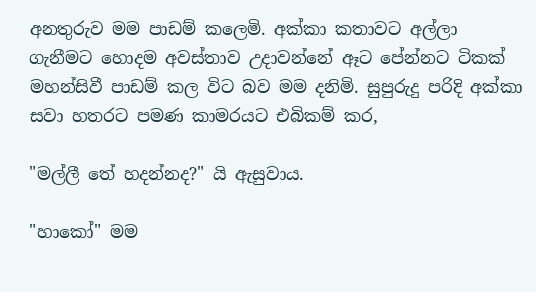අනතුරුව මම පාඩම් කලෙමි. අක්කා කතාවට අල්ලා ගැනීමට හොදම අවස්තාව උදාවන්නේ ඈට පේන්නට ටිකක් මහන්සිවී පාඩම් කල විට බව මම දනිමි. සුපුරුදු පරිදි අක්කා සවා හතරට පමණ කාමරයට එබිකම් කර,

"මල්ලී තේ හදන්නද?" යි ඇසුවාය.

"හාකෝ" මම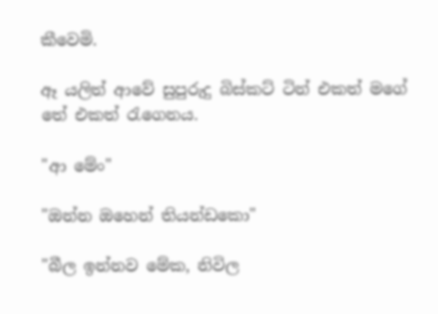කීවෙමි.

ඈ යලිත් ආවේ සුපුරුදු බිස්කට් ටින් එකත් මගේ තේ එකත් රැගෙනය.

"ආ මේං"

"ඔන්න ඔහෙන් තියන්ඩකො"

"බීල ඉන්නව මේක, නිවිල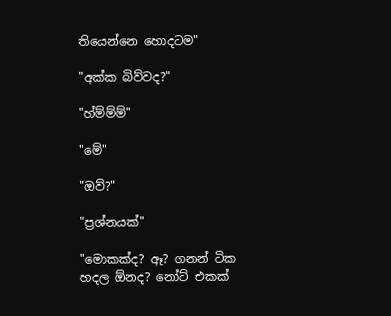තියෙන්නෙ හොදටම"

"අක්ක බිව්වද?"

"හ්ම්ම්ම්"

"මේ"

"ඔව්?"

"ප්‍රශ්නයක්"

"මොකක්ද? ඈ? ගනන් ටික හදල ඕනද? නෝට් එකක්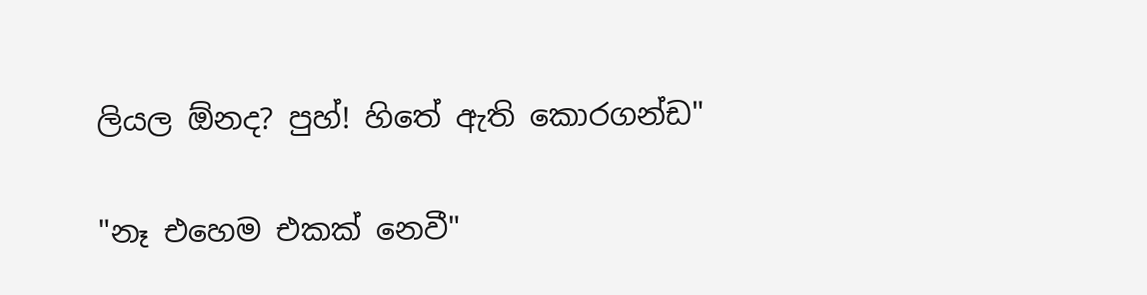ලියල ඕනද? පුහ්! හිතේ ඇති කොරගන්ඩ"

"නෑ එහෙම එකක් නෙවී"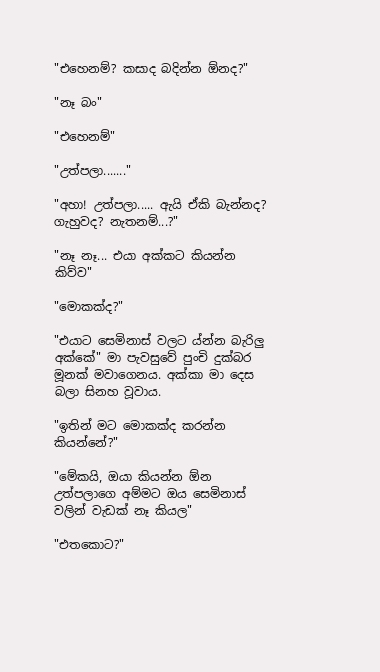"එහෙනම්? කසාද බදින්න ඕනද?"

"නෑ බං"

"එහෙනම්"

"උත්පලා......."

"අහා! උත්පලා..... ඇයි ඒකි බැන්නද? ගැහුවද? නැතනම්...?"

"නෑ නෑ... එයා අක්කට කියන්න කිව්ව"

"මොකක්ද?"

"එයාට සෙමිනාස් වලට ය්න්න බැරිලු අක්කේ" මා පැවසුවේ පුංචි දුක්බර මූනක් මවාගෙනය. අක්කා මා දෙස බලා සිනහ වූවාය.

"ඉතින් මට මොකක්ද කරන්න කියන්නේ?"

"මේකයි, ඔයා කියන්න ඕන උත්පලාගෙ අම්මට ඔය සෙමිනාස් වලින් වැඩක් නෑ කියල"

"එතකොට?"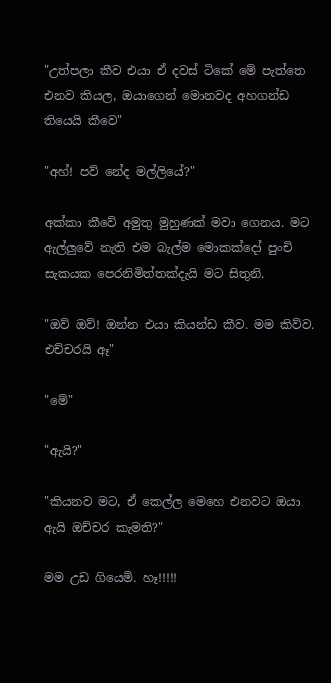"උත්පලා කීව එයා ඒ දවස් ටිකේ මේ පැත්තෙ එනව කියල, ඔයාගෙන් මොනවද අහගන්ඩ තියෙයි කීවෙ"

"අහ්! පව් නේද මල්ලියේ?"

අක්කා කීවේ අමුතු මුහුණක් මවා ගෙනය. මට ඇල්ලුවේ නැති එම බැල්ම මොකක්දෝ පුංචි සැකයක පෙරනිමිත්තක්දැයි මට සිතුනි.

"ඔව් ඔව්! ඔන්න එයා කියන්ඩ කීව. මම කිව්ව. එච්චරයි ඈ"

"මේ"

"ඇයි?"

"කියනව මට, ඒ කෙල්ල මෙහෙ එනවට ඔයා ඇයි ඔච්චර කැමති?"

මම උඩ ගියෙමි. හෑ!!!!!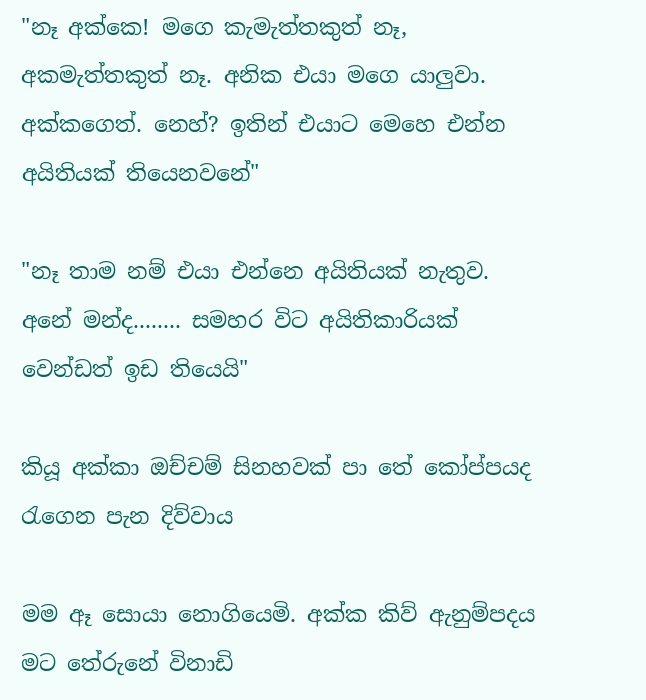"නෑ අක්කෙ! මගෙ කැමැත්තකුත් නෑ, අකමැත්තකුත් නෑ. අනික එයා මගෙ යාලුවා. අක්කගෙත්. නෙහ්? ඉතින් එයාට මෙහෙ එන්න අයිතියක් තියෙනවනේ"

"නෑ තාම නම් එයා එන්නෙ අයිතියක් නැතුව. අනේ මන්ද........ සමහර විට අයිතිකාරියක් වෙන්ඩත් ඉඩ තියෙයි"

කියූ අක්කා ඔච්චම් සිනහවක් පා තේ කෝප්පයද රැගෙන පැන දිව්වාය

මම ඈ සොයා නොගියෙමි. අක්ක කිව් ඇනුම්පදය මට තේරුනේ විනාඩි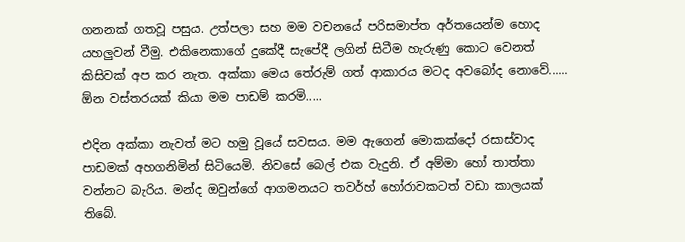ගනනක් ගතවූ පසුය. උත්පලා සහ මම වචනයේ පරිසමාප්ත අර්තයෙන්ම හොද යහලුවන් වීමු. එකිනෙකාගේ දුකේදී සැපේදී ලගින් සිටීම හැරුණු කොට වෙනත් කිසිවක් අප කර නැත. අක්කා මෙය තේරුම් ගත් ආකාරය මටද අවබෝද නොවේ...... ඕන වස්තරයක් කියා මම පාඩම් කරමි.....

එදින අක්කා නැවත් මට හමු වූයේ සවසය. මම ඇගෙන් මොකක්දෝ රසාස්වාද පාඩමක් අහගනිමින් සිටියෙමි. නිවසේ බෙල් එක වැදුනි. ඒ අම්මා හෝ තාත්තා වන්නට බැරිය. මන්ද ඔවුන්ගේ ආගමනයට තවර්හ් හෝරාවකටත් වඩා කාලයක් තිබේ.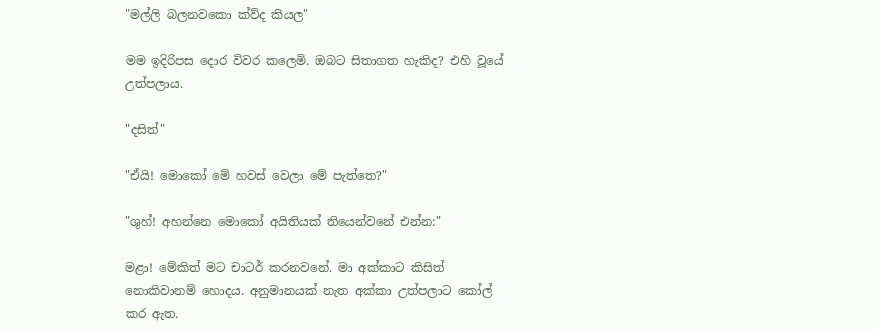"මල්ලි බලනවකො ක්ව්ද කියල"

මම ඉදිරිපස දොර විවර කලෙමි. ඔබට සිතාගත හැකිද? එහි වූයේ උත්පලාය.

"දසිත්"

"ඒයි! මොකෝ මේ හවස් වෙලා මේ පැත්තෙ?"

"ශුහ්! අහන්නෙ මොකෝ අයිතියක් තියෙන්වනේ එන්න:"

මළා! මේකිත් මට චාටර් කරනවනේ. මා අක්කාට කිසිත් නොකිවානම් හොදය. අනුමානයක් නැත අක්කා උත්පලාට කෝල් කර ඇත.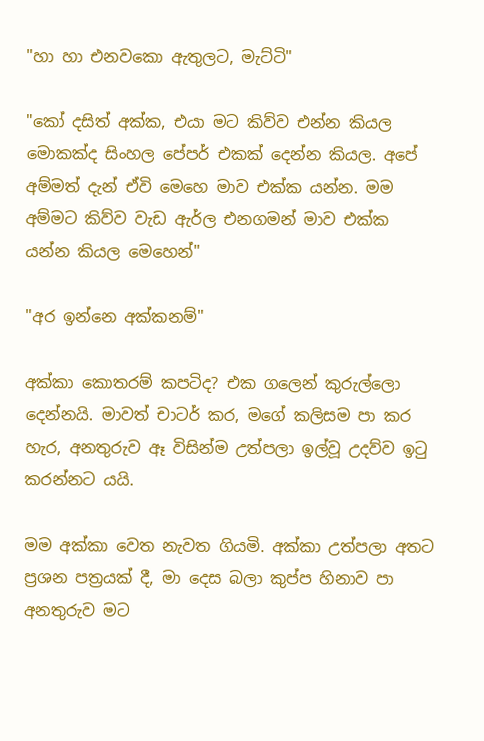"හා හා එනවකො ඇතුලට, මැට්ටි"

"කෝ දසිත් අක්ක, එයා මට කිව්ව එන්න කියල මොකක්ද සිංහල පේපර් එකක් දෙන්න කියල. අපේ අම්මත් දැන් ඒවි මෙහෙ මාව එක්ක යන්න. මම අම්මට කිව්ව වැඩ ඇර්ල එනගමන් මාව එක්ක යන්න කියල මෙහෙන්"

"අර ඉන්නෙ අක්කනම්"

අක්කා කොතරම් කපටිද? එක ගලෙන් කුරුල්ලො දෙන්නයි. මාවත් චාටර් කර, මගේ කලිසම පා කර හැර, අනතුරුව ඈ විසින්ම උත්පලා ඉල්වූ උදව්ව ඉටු කරන්නට යයි.

මම අක්කා වෙත නැවත ගියමි. අක්කා උත්පලා අතට ප්‍රශන පත්‍රයක් දී, මා දෙස බලා කුප්ප හිනාව පා අනතුරුව මට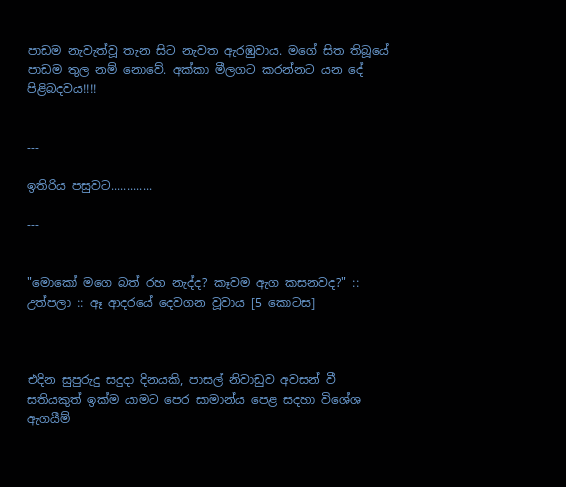පාඩම නැවැත්වූ තැන සිට නැවත ඇරඹුවාය. මගේ සිත තිබූයේ පාඩම තුල නම් නොවේ. අක්කා මීලගට කරන්නට යන දේ පිළිබදවය!!!!


---

ඉතිරිය පසුවට.............

---


"මොකෝ මගෙ බත් රහ නැද්ද? කෑවම ඇග කසනවද?" :: උත්පලා :: ඈ ආදරයේ දෙවගන වූවාය [5 කොටස]



එදින සුපුරුදු සදුදා දිනයකි, පාසල් නිවාඩුව අවසන් වී සතියකුත් ඉක්ම යාමට පෙර සාමාන්ය පෙළ සදහා විශේශ ඇගයීම්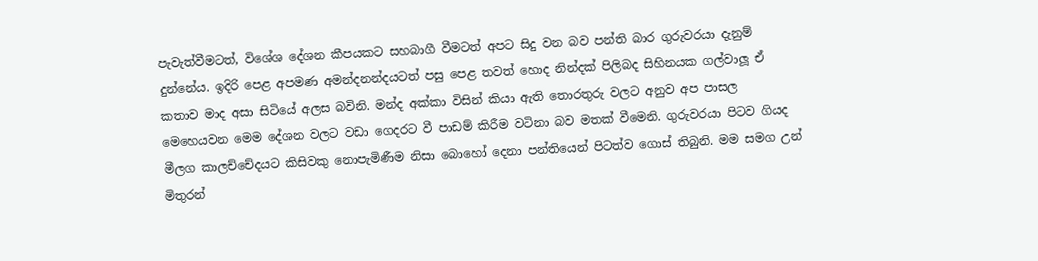පැවැත්වීමටත්, විශේශ දේශන කීපයකට සහබාගී වීමටත් අපට සිදු වන බව පන්ති බාර ගුරුවරයා දැනුම් දුන්නේය. ඉදිරි පෙළ අපමණ අමන්දනන්දයටත් පසු පෙළ තවත් හොද නින්දක් පිලිබද සිහිනයක ගල්වාලූ ඒ කතාව මාද අසා සිටියේ අලස බවිනි. මන්ද අක්කා විසින් කියා ඇති තොරතුරු වලට අනුව අප පාසල මෙහෙයවන මෙම දේශන වලට වඩා ගෙදරට වී පාඩම් කිරීම වටිනා බව මතක් වීමෙනි. ගුරුවරයා පිටව ගියද මීලග කාලච්චේදයට කිසිවකු නොපැමිණීම නිසා බොහෝ දෙනා පන්තියෙන් පිටත්ව ගොස් තිබුනි. මම සමග උන් මිතුරන්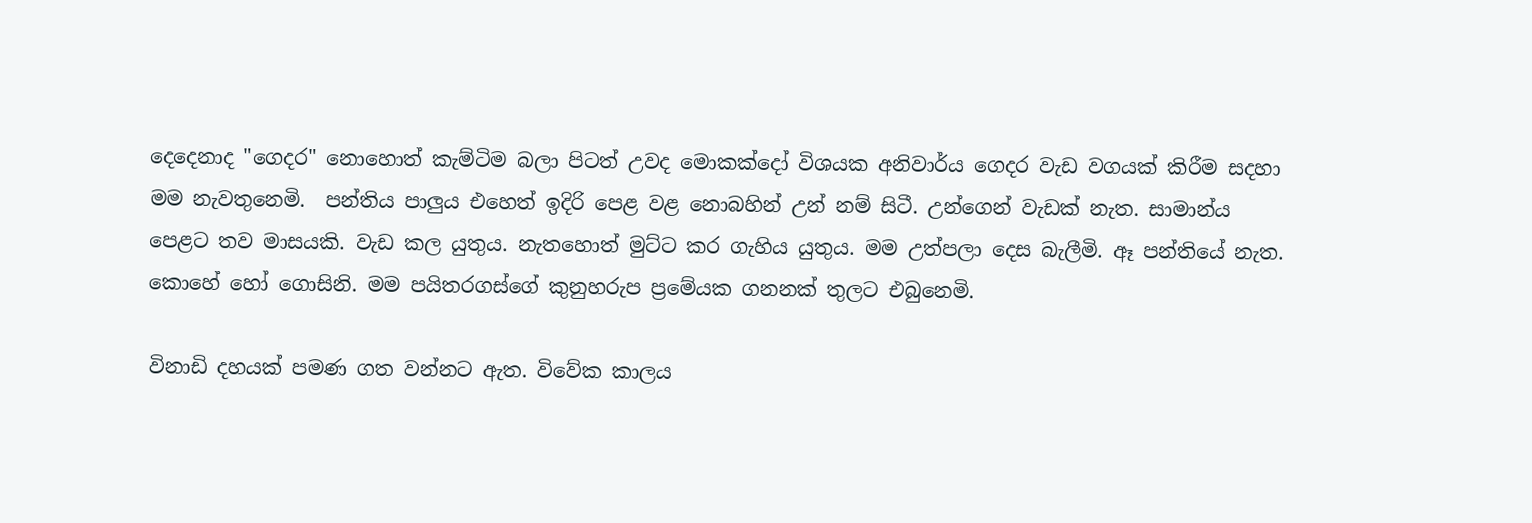දෙදෙනාද "ගෙදර" නොහොත් කැම්ටිම බලා පිටත් උවද මොකක්දෝ විශයක අනිවාර්ය ගෙදර වැඩ වගයක් කිරීම සදහා මම නැවතුනෙමි.  පන්තිය පාලුය එහෙත් ඉදිරි පෙළ වළ නොබහින් උන් නම් සිටී. උන්ගෙන් වැඩක් නැත. සාමාන්ය පෙළට තව මාසයකි. වැඩ කල යුතුය. නැතහොත් මුට්ට කර ගැහිය යුතුය. මම උත්පලා දෙස බැලීමි. ඈ පන්තියේ නැත. කොහේ හෝ ගොසිනි. මම පයිතරගස්ගේ කුනුහරුප ප්‍රමේයක ගනනක් තුලට එබුනෙමි.

විනාඩි දහයක් පමණ ගත වන්නට ඇත. විවේක කාලය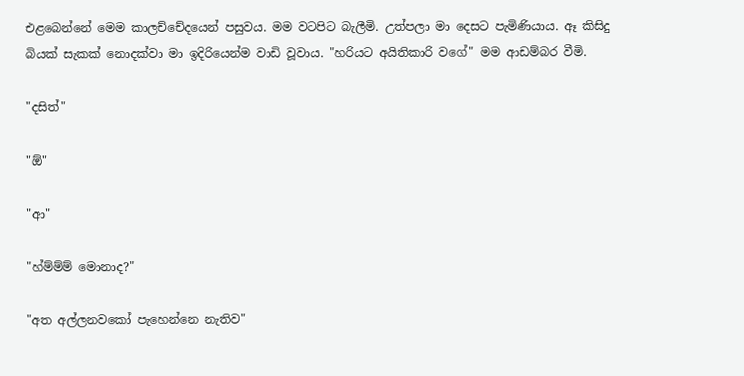එළබෙන්නේ මෙම කාලච්චේදයෙන් පසුවය. මම වටපිට බැලීමි. උත්පලා මා දෙසට පැමිණියාය. ඈ කිසිදු බියක් සැකක් නොදක්වා මා ඉදිරියෙන්ම වාඩි වූවාය. "හරියට අයිතිකාරි වගේ" මම ආඩම්බර වීමි.

"දසිත්"

"ඕ"

"ආ"

"හ්ම්ම්ම් මොනාද?"

"අත අල්ලනවකෝ පැහෙන්නෙ නැතිව"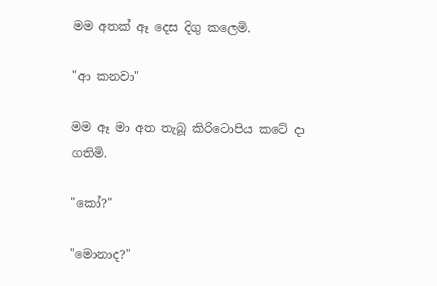මම අතක් ඈ දෙස දිගු කලෙමි.

"ආ කනවා"

මම ඈ මා අත තැබූ කිරිටොපිය කටේ දා ගතිමි.

"කෝ?"

"මොනාද?"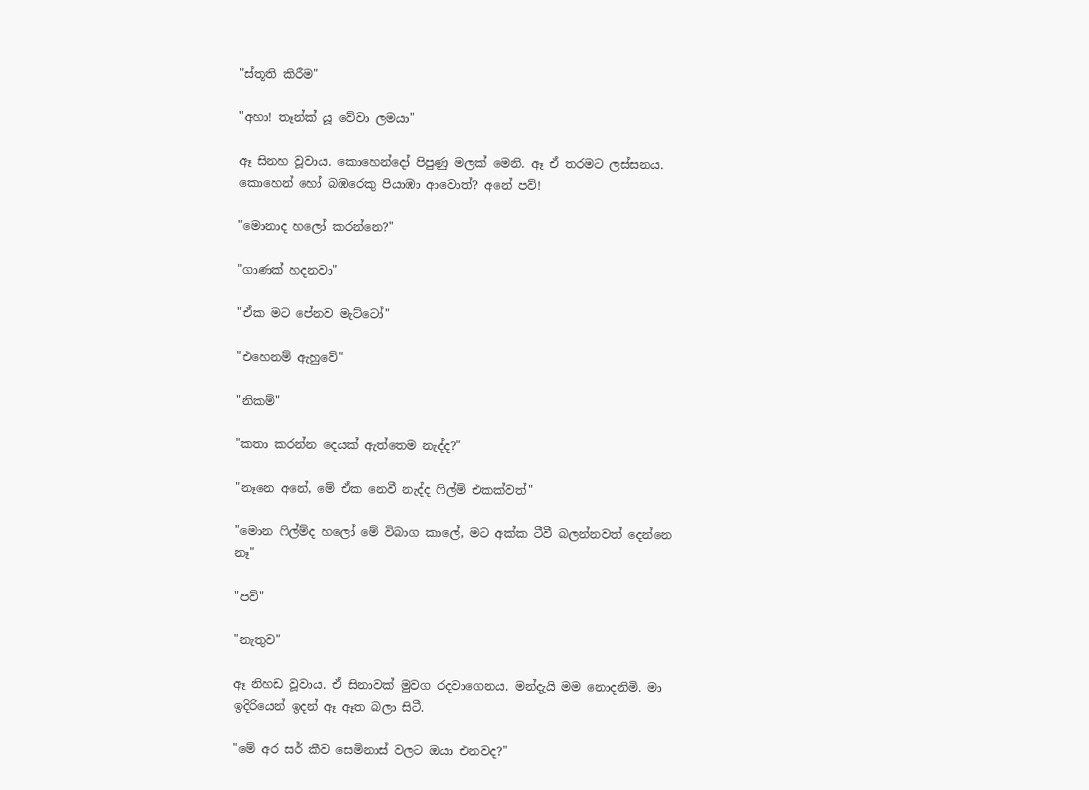"ස්තූති කිරීම"

"අහා! තෑන්ක් යූ වේවා ලමයා"

ඈ සිනහ වූවාය. කොහෙන්දෝ පිපුණු මලක් මෙනි. ඈ ඒ තරමට ලස්සනය. කොහෙන් හෝ බඹරෙකු පියාඹා ආවොත්? අනේ පව්!

"මොනාද හලෝ කරන්නෙ?"

"ගාණක් හදනවා"

"ඒක මට පේනව මැට්ටෝ"

"එහෙනම් ඇහුවේ"

"නිකම්"

"කතා කරන්න දෙයක් ඇත්තෙම නැද්ද?"

"නෑනෙ අනේ, මේ ඒක නෙවී නැද්ද ෆිල්ම් එකක්වත්"

"මොන ෆිල්ම්ද හලෝ මේ විබාග කාලේ, මට අක්ක ටීවී බලන්නවත් දෙන්නෙ නෑ"

"පව්"

"නැතුව"

ඈ නිහඩ වූවාය. ඒ සිනාවක් මුවග රදවාගෙනය. මන්දැයි මම නොදනිමි. මා ඉදිරියෙන් ඉදන් ඈ ඈත බලා සිටී.

"මේ අර සර් කීව සෙමිනාස් වලට ඔයා එනවද?"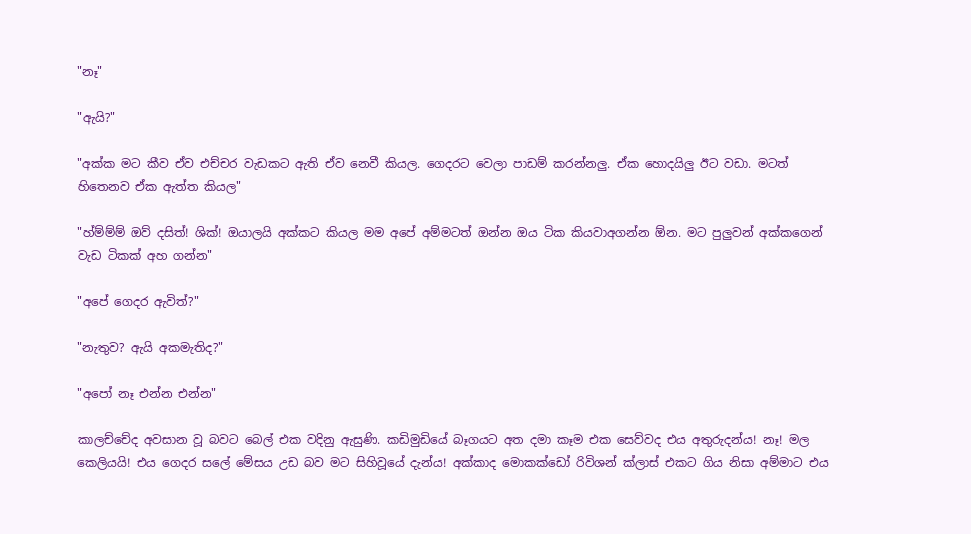"නෑ"

"ඇයි?"

"අක්ක මට කීව ඒව එච්චර වැඩකට ඇති ඒව නෙවී කියල. ගෙදරට වෙලා පාඩම් කරන්නලු. ඒක හොදයිලු ඊට වඩා. මටත් හිතෙනව ඒක ඇත්ත කියල"

"හ්ම්ම්ම් ඔව් දසිත්! ශික්! ඔයාලයි අක්කට කියල මම අපේ අම්මටත් ඔන්න ඔය ටික කියවාඅගන්න ඕන. මට පුලුවන් අක්කගෙන් වැඩ ටිකක් අහ ගන්න"

"අපේ ගෙදර ඇවිත්?"

"නැතුව? ඇයි අකමැතිද?"

"අපෝ නෑ එන්න එන්න"

කාලච්චේද අවසාන වූ බවට බෙල් එක වදිනු ඇසුණි. කඩිමුඩියේ බෑගයට අත දමා කෑම එක සෙව්වද එය අතුරුදන්ය! නෑ! මල කෙලියයි! එය ගෙදර සලේ මේසය උඩ බව මට සිහිවූයේ දැන්ය! අක්කාද මොකක්ඩෝ රිවිශන් ක්ලාස් එකට ගිය නිසා අම්මාට එය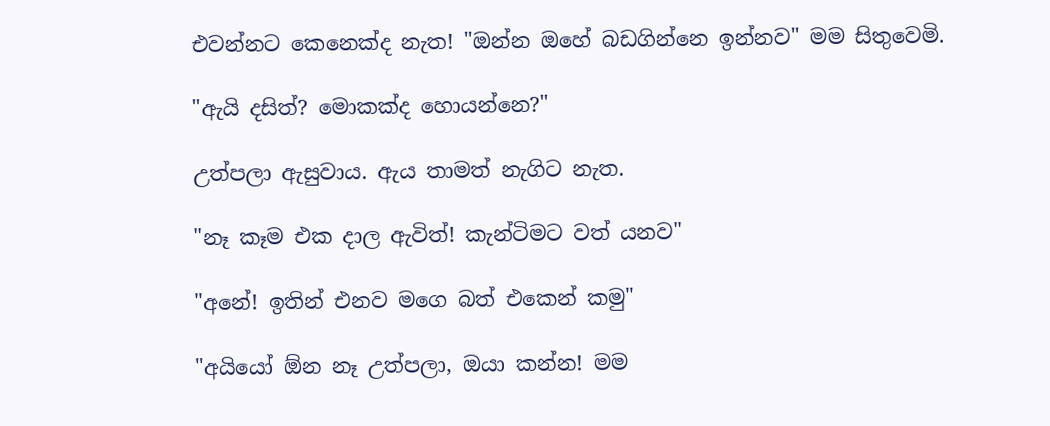එවන්නට කෙනෙක්ද නැත! "ඔන්න ඔහේ බඩගින්නෙ ඉන්නව" මම සිතුවෙමි.

"ඇයි දසිත්? මොකක්ද හොයන්නෙ?"

උත්පලා ඇසුවාය. ඇය තාමත් නැගිට නැත.

"නෑ කෑම එක දාල ඇවිත්! කැන්ටිමට වත් යනව"

"අනේ! ඉතින් එනව මගෙ බත් එකෙන් කමු"

"අයියෝ ඕන නෑ උත්පලා, ඔයා කන්න! මම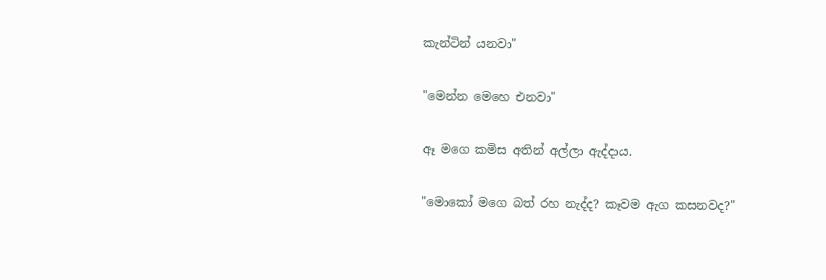කැන්ටින් යනවා"

"මෙන්න මෙහෙ එනවා"

ඈ මගෙ කමිස අතින් අල්ලා ඇද්දාය.

"මොකෝ මගෙ බත් රහ නැද්ද? කෑවම ඇග කසනවද?"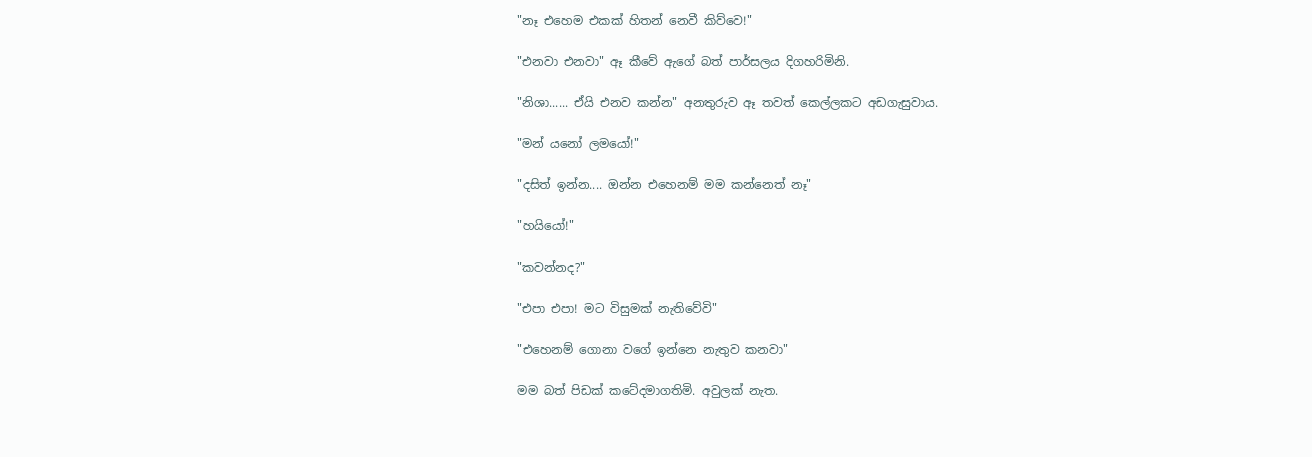"නෑ එහෙම එකක් හිතන් නෙවී කිව්වෙ!"

"එනවා එනවා" ඈ කීවේ ඇගේ බත් පාර්සලය දිගහරිමිනි.

"නිශා...... ඒයි එනව කන්න" අනතුරුව ඈ තවත් කෙල්ලකට අඩගැසුවාය.

"මන් යනෝ ලමයෝ!"

"දසිත් ඉන්න.... ඔන්න එහෙනම් මම කන්නෙත් නෑ"

"හයියෝ!"

"කවන්නද?"

"එපා එපා! මට විසුමක් නැතිවේවි"

"එහෙනම් ගොනා වගේ ඉන්නෙ නැතුව කනවා"

මම බත් පිඩක් කටේදමාගතිමි. අවුලක් නැත.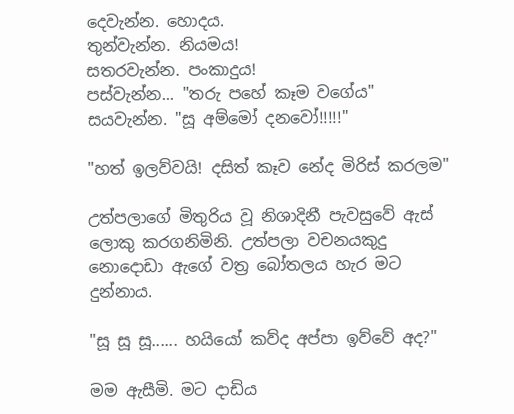දෙවැන්න. හොදය.
තුන්වැන්න. නියමය!
සතරවැන්න. පංකාදුය!
පස්වැන්න... "තරු පහේ කෑම වගේය"
සයවැන්න. "සූ අම්මෝ දනවෝ!!!!!"

"හත් ඉලව්වයි! දසිත් කෑව නේද මිරිස් කරලම"

උත්පලාගේ මිතුරිය වූ නිශාදිනී පැවසුවේ ඇස් ලොකු කරගනිමිනි. උත්පලා වචනයකුදු නොදොඩා ඇගේ වත්‍ර බෝතලය හැර මට දුන්නාය.

"සූ සූ සූ...... හයියෝ කව්ද අප්පා ඉව්වේ අද?"

මම ඇසීමි. මට දාඩිය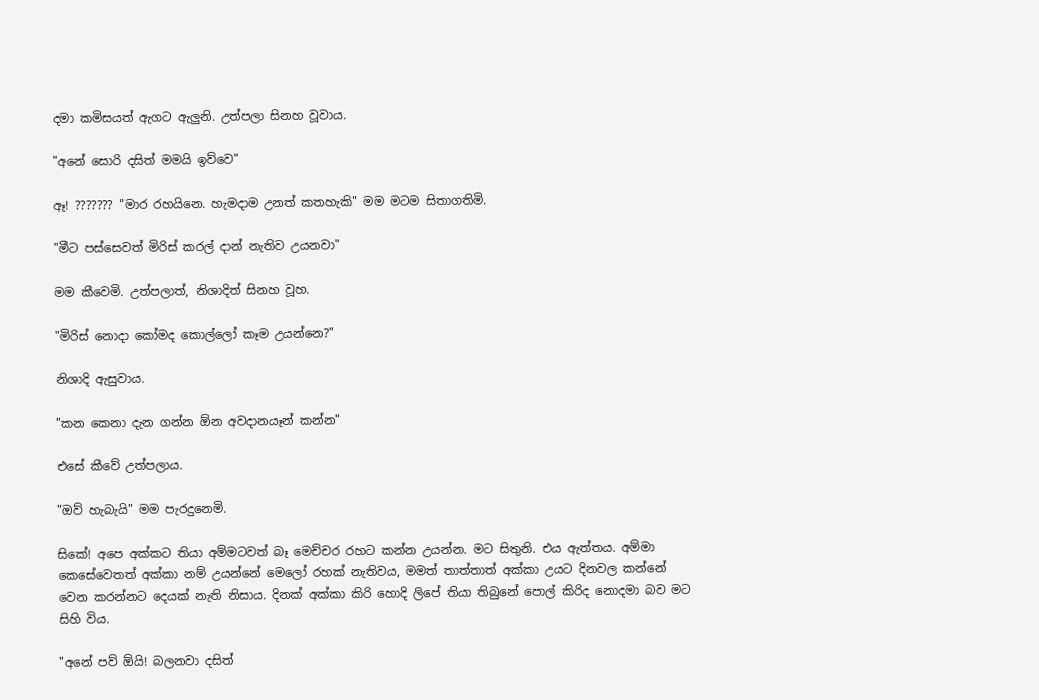දමා කමිසයත් ඇගට ඇලුනි. උත්පලා සිනහ වූවාය.

"අනේ සොරි දසිත් මමයි ඉව්වෙ"

ඈ! ??????? "මාර රහයිනෙ. හැමදාම උනත් කතහැකි" මම මටම සිතාගතිමි.

"මීට පස්සෙවත් මිරිස් කරල් දාන් නැතිව උයනවා"

මම කීවෙමි. උත්පලාත්, නිශාදිත් සිනහ වූහ.

"මිරිස් නොදා කෝමද කොල්ලෝ කෑම උයන්නෙ?"

නිශාදි ඇසුවාය.

"කන කෙනා දැන ගන්න ඕන අවදානයෑන් කන්න"

එසේ කීවේ උත්පලාය.

"ඔව් හැබැයි" මම පැරදුනෙමි.

සිකේ! අපෙ අක්කට තියා අම්මටවත් බෑ මෙච්චර රහට කන්න උයන්න. මට සිතුනි. එය ඇත්තය. අම්මා කෙසේවෙතත් අක්කා නම් උයන්නේ මෙලෝ රහක් නැතිවය, මමත් තාත්තාත් අක්කා උයට දිනවල කන්නේ වෙන කරන්නට දෙයක් නැති නිසාය. දිනක් අක්කා කිරි හොදි ලිපේ තියා තිබුනේ පොල් කිරිද නොදමා බව මට සිහි විය.

"අනේ පව් ඕයි! බලනවා දසිත්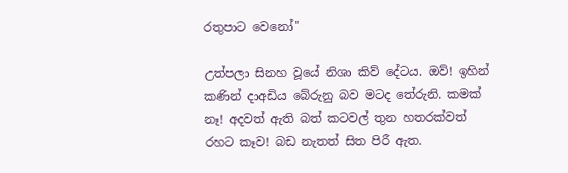රතුපාට වෙනෝ"

උත්පලා සිනහ වූයේ නිශා කිව් දේටය. ඔව්! ඉහින් කණින් දාඅඩිය බේරුනු බව මටද තේරුනි. කමක් නෑ! අදවත් ඇති බත් කටවල් තුන හතරක්වත් රහට කෑව! බඩ නැතත් සිත පිරී ඇත.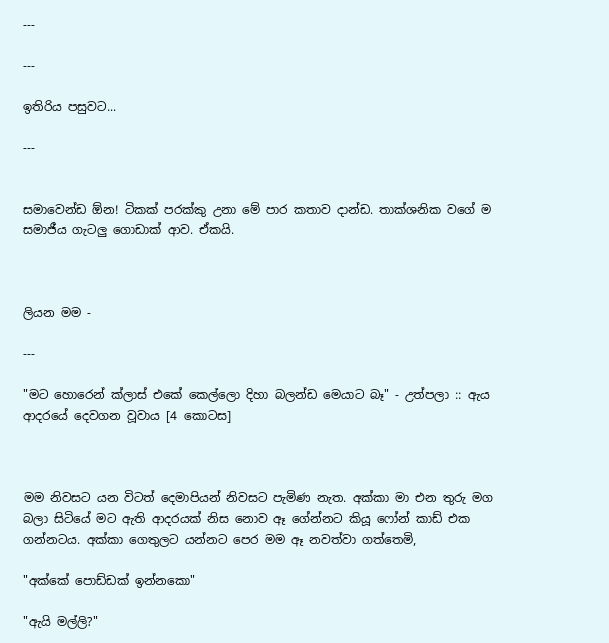---

---

ඉතිරිය පසුවට...

---


සමාවෙන්ඩ ඕන! ටිකක් පරක්කු උනා මේ පාර කතාව දාන්ඩ. තාක්ශනික වගේ ම සමාජීය ගැටලු ගොඩාක් ආව. ඒකයි.



ලියන මම -

---

"මට හොරෙන් ක්ලාස් එකේ කෙල්ලො දිහා බලන්ඩ මෙයාට බෑ" - උත්පලා :: ඇය ආදරයේ දෙවගන වූවාය [4 කොටස]



මම නිවසට යන විටත් දෙමාපියන් නිවසට පැමිණ නැත. අක්කා මා එන තුරු මග බලා සිටියේ මට ඇති ආදරයක් නිස නොව ඈ ගේන්නට කියූ ෆෝන් කාඩ් එක ගන්නටය. අක්කා ගෙතුලට යන්නට පෙර මම ඈ නවත්වා ගත්තෙමි,

"අක්කේ පොඩ්ඩක් ඉන්නකො"

"ඇයි මල්ලි?"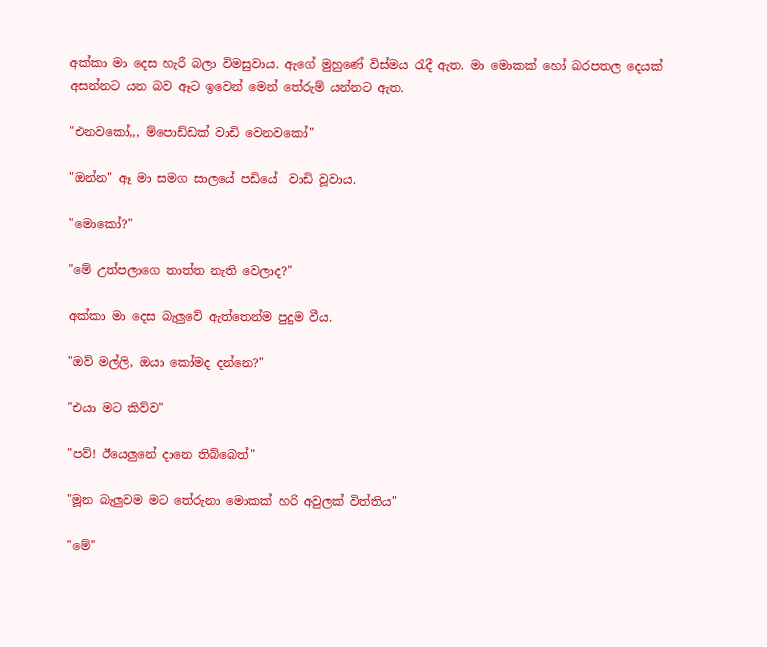අක්කා මා දෙස හැරී බලා විමසුවාය. ඇගේ මුහුණේ විස්මය රැදී ඇත. මා මොකක් හෝ බරපතල දෙයක් අසන්නට යන බව ඈට ඉවෙන් මෙන් තේරුම් යන්නට ඇත.

"එනවකෝ,,, ම්පොඩ්ඩක් වාඩි වෙනවකෝ"

"ඔන්න" ඈ මා සමග සාලයේ පඩියේ  වාඩි වූවාය.

"මොකෝ?"

"මේ උත්පලාගෙ තාත්ත නැති වෙලාද?"

අක්කා මා දෙස බැලුවේ ඇත්තෙන්ම පුදුම වීය.

"ඔව් මල්ලි, ඔයා කෝමද දන්නෙ?"

"එයා මට කිව්ව"

"පව්! ඊයෙලුනේ දානෙ තිබ්බෙත්"

"මූන බැලුවම මට තේරුනා මොකක් හරි අවුලක් විත්තිය"

"මේ"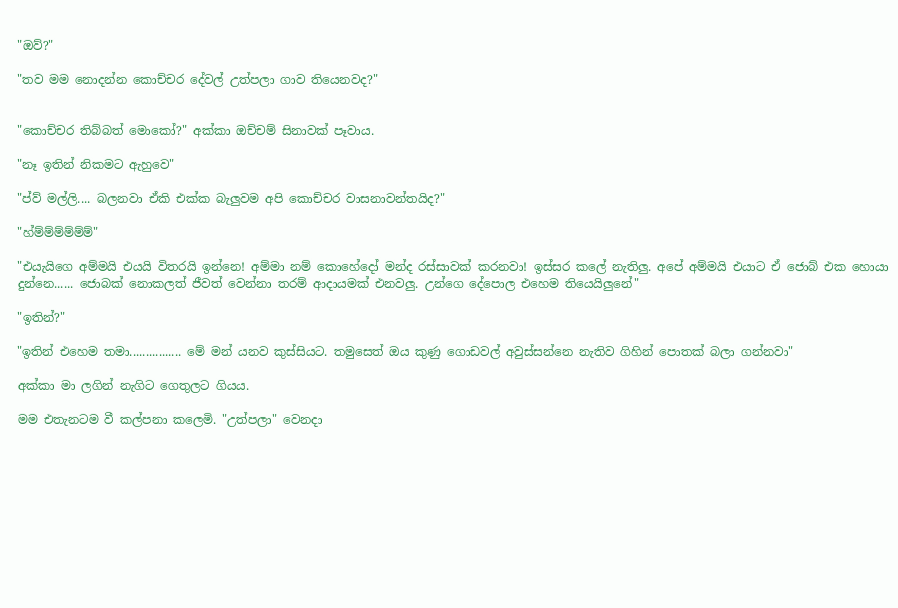"ඔව්?"

"තව මම නොදන්න කොච්චර දේවල් උත්පලා ගාව තියෙනවද?"


"කොච්චර තිබ්බත් මොකෝ?" අක්කා ඔච්චම් සිනාවක් පෑවාය.

"නෑ ඉතින් නිකමට ඇහුවෙ"

"ප්ව් මල්ලි.... බලනවා ඒකි එක්ක බැලුවම අපි කොච්චර වාසනාවන්තයිද?"

"හ්ම්ම්ම්ම්ම්ම්"

"එයැයිගෙ අම්මයි එයයි විතරයි ඉන්නෙ! අම්මා නම් කොහේදෝ මන්ද රස්සාවක් කරනවා! ඉස්සර කලේ නැතිලු. අපේ අම්මයි එයාට ඒ ජොබ් එක හොයා දුන්නෙ...... ජොබක් නොකලත් ජීවත් වෙන්නා තරම් ආදායමක් එනවලු. උන්ගෙ දේපොල එහෙම තියෙයිලුනේ"

"ඉතින්?"

"ඉතින් එහෙම තමා................ මේ මන් යනව කුස්සියට. තමුසෙත් ඔය කුණු ගොඩවල් අවුස්සන්නෙ නැතිව ගිහින් පොතක් බලා ගන්නවා"

අක්කා මා ලගින් නැගිට ගෙතුලට ගියය.

මම එතැනටම වී කල්පනා කලෙමි. "උත්පලා" වෙනදා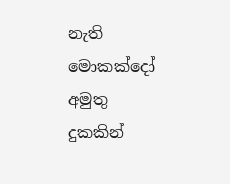නැති මොකක්දෝ අමුතු දුකකින්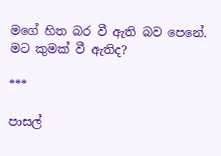මගේ හිත බර වී ඇති බව පෙනේ. මට කුමක් වී ඇතිද?

***

පාසල්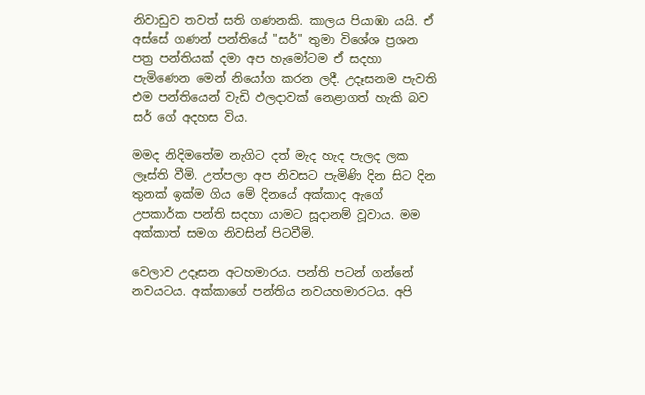නිවාඩුව තවත් සති ගණනකි. කාලය පියාඹා යයි. ඒ අස්සේ ගණන් පන්තියේ "සර්" තුමා විශේශ ප්‍රශන පත්‍ර පන්තියක් දමා අප හැමෝටම ඒ සදහා පැමිණෙන මෙන් නියෝග කරන ලදී. උදෑසනම පැවති එම පන්තියෙන් වැඩි ඵලදාවක් නෙළාගත් හැකි බව සර් ගේ අදහස විය.

මමද නිදිමතේම නැගිට දත් මැද හැද පැලද ලක ලෑස්ති වීමි. උත්පලා අප නිවසට පැමිණි දින සිට දින තුනක් ඉක්ම ගිය මේ දිනයේ අක්කාද ඇගේ උපකාර්ක පන්ති සදහා යාමට සූදානම් වූවාය. මම අක්කාත් සමග නිවසින් පිටවීමි.

වෙලාව උදෑසන අටහමාරය. පන්ති පටන් ගන්නේ නවයටය. අක්කාගේ පන්තිය නවයහමාරටය. අපි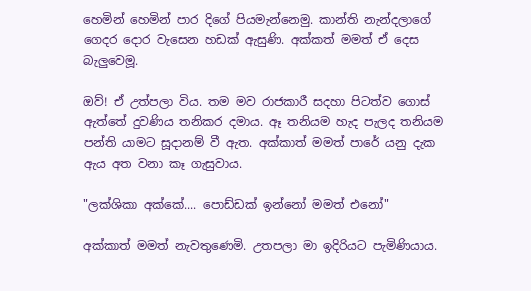හෙමින් හෙමින් පාර දිගේ පියමැන්නෙමු. කාන්ති නැන්දලාගේ ගෙදර දොර වැසෙන හඩක් ඇසුණි. අක්කත් මමත් ඒ දෙස බැලුවෙමූ.

ඔව්! ඒ උත්පලා විය. තම මව රාජකාරී සදහා පිටත්ව ගොස් ඇත්තේ දුවණිය තනිකර දමාය. ඈ තනියම හැද පැලද තනියම පන්ති යාමට සූදානම් වී ඇත. අක්කාත් මමත් පාරේ යනු දැක ඇය අත වනා කෑ ගැසුවාය.

"ලක්ශිකා අක්කේ.... පොඩ්ඩක් ඉන්නෝ මමත් එනෝ"

අක්කාත් මමත් නැවතුණෙමි. උතපලා මා ඉදිරියට පැමිණියාය.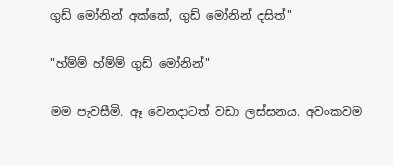ගුඩ් මෝනින් අක්කේ, ගුඩ් මෝනින් දසිත්"

"හ්ම්ම් හ්ම්ම් ගුඩ් මෝනින්"

මම පැවසීමි. ඈ වෙනදාටත් වඩා ලස්සනය. අවංකවම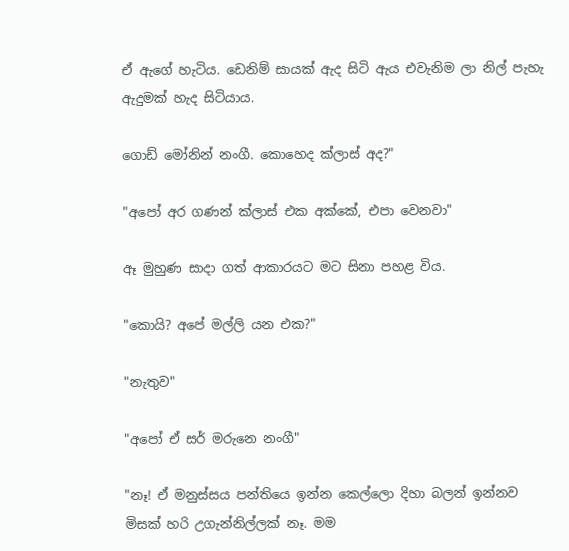ඒ ඇගේ හැටිය. ඩෙනිම් සායක් ඇද සිටි ඇය එවැනිම ලා නිල් පැහැ ඇදුමක් හැද සිටියාය.

ගොඩ් මෝනින් නංගී. කොහෙද ක්ලාස් අද?"

"අපෝ අර ගණන් ක්ලාස් එක අක්කේ, එපා වෙනවා"

ඈ මුහුණ සාදා ගත් ආකාරයට මට සිනා පහළ විය.

"කොයි? අපේ මල්ලි යන එක?"

"නැතුව"

"අපෝ ඒ සර් මරුනෙ නංගී"

"නෑ! ඒ මනුස්සය පන්තියෙ ඉන්න කෙල්ලො දිහා බලන් ඉන්නව මිසක් හරි උගැන්නිල්ලක් නෑ. මම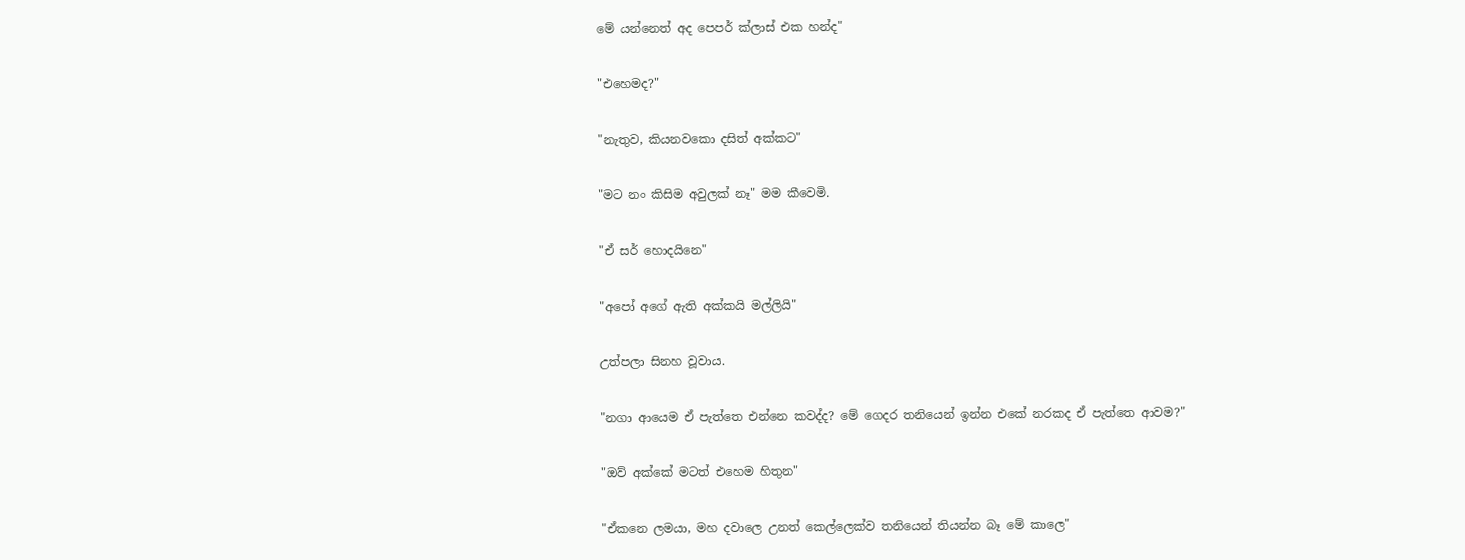මේ යන්නෙත් අද පෙපර් ක්ලාස් එක හන්ද"

"එහෙමද?"

"නැතුව, කියනවකො දසිත් අක්කට"

"මට නං කිසිම අවුලක් නෑ" මම කීවෙමි.

"ඒ සර් හොදයිනෙ"

"අපෝ අගේ ඇති අක්කයි මල්ලියි"

උත්පලා සිනහ වූවාය.

"නගා ආයෙම ඒ පැත්තෙ එන්නෙ කවද්ද? මේ ගෙදර තනියෙන් ඉන්න එකේ නරකද ඒ පැත්තෙ ආවම?"

"ඔව් අක්කේ මටත් එහෙම හිතුන"

"ඒකනෙ ලමයා, මහ දවාලෙ උනත් කෙල්ලෙක්ව තනියෙන් තියන්න බෑ මේ කාලෙ"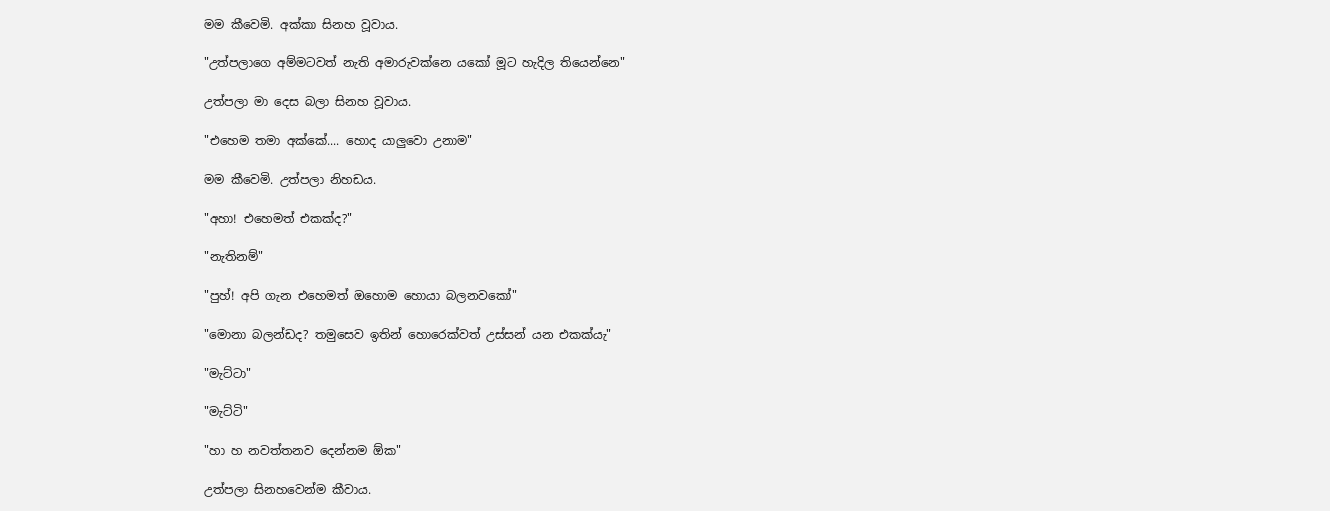මම කීවෙමි. අක්කා සිනහ වූවාය.

"උත්පලාගෙ අම්මටවත් නැති අමාරුවක්නෙ යකෝ මූට හැදිල තියෙන්නෙ"

උත්පලා මා දෙස බලා සිනහ වූවාය.

"එහෙම තමා අක්කේ.... හොද යාලුවො උනාම"

මම කීවෙමි. උත්පලා නිහඩය.

"අහා! එහෙමත් එකක්ද?"

"නැතිනම්"

"පුහ්! අපි ගැන එහෙමත් ඔහොම හොයා බලනවකෝ"

"මොනා බලන්ඩද? තමුසෙව ඉතින් හොරෙක්වත් උස්සන් යන එකක්යැ"

"මැට්ටා"

"මැට්ටි"

"හා හ නවත්තනව දෙන්නම ඕක"

උත්පලා සිනහවෙන්ම කීවාය.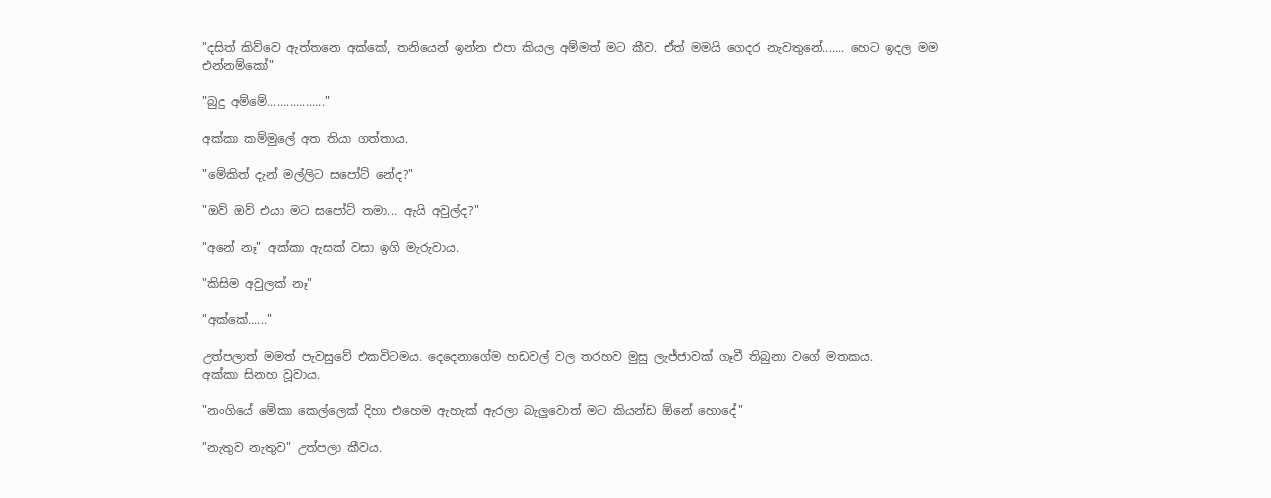"දසිත් කිව්වෙ ඇත්තනෙ අක්කේ, තනියෙන් ඉන්න එපා කියල අම්මත් මට කීව. ඒත් මමයි ගෙදර නැවතුනේ....... හෙට ඉදල මම එන්නම්කෝ"

"බුදු අම්මේ.................."

අක්කා කම්මුලේ අත තියා ගත්තාය.

"මේකිත් දැන් මල්ලිට සපෝට් නේද?"

"ඔව් ඔව් එයා මට සපෝට් තමා... ඇයි අවුල්ද?"

"අනේ නෑ" අක්කා ඇසක් වසා ඉගි මැරුවාය.

"කිසිම අවුලක් නෑ"

"අක්කේ......"

උත්පලාත් මමත් පැවසුවේ එකවිටමය. දෙදෙනාගේම හඩවල් වල තරහව මුසු ලැජ්ජාවක් ගෑවී තිබුනා වගේ මතකය.
අක්කා සිනහ වූවාය.

"නංගියේ මේකා කෙල්ලෙක් දිහා එහෙම ඇහැක් ඇරලා බැලුවොත් මට කියන්ඩ ඕනේ හොදේ"

"නැතුව නැතුව" උත්පලා කීවය.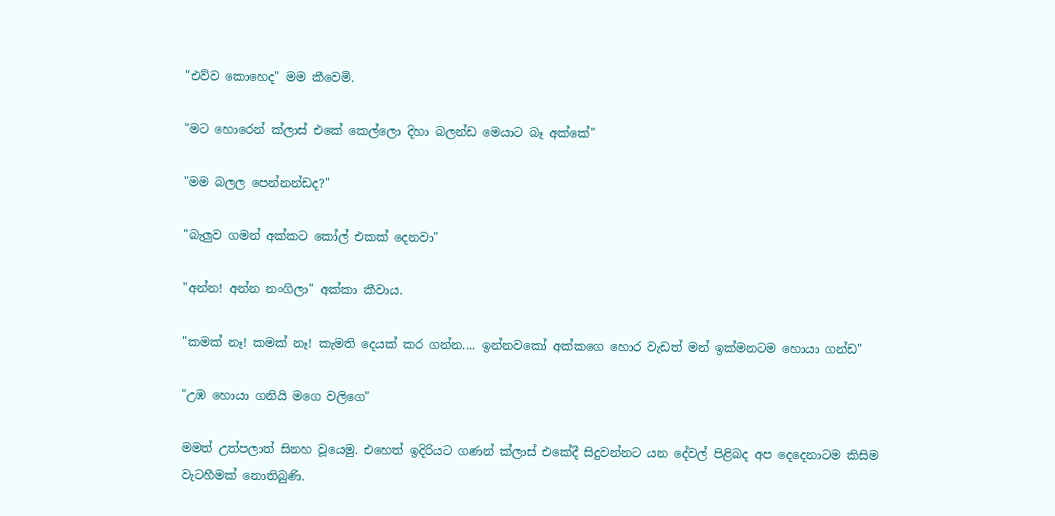"එව්ව කොහෙද" මම කීවෙමි.

"මට හොරෙන් ක්ලාස් එකේ කෙල්ලො දිහා බලන්ඩ මෙයාට බෑ අක්කේ"

"මම බලල පෙන්නන්ඩද?"

"බැලුව ගමන් අක්කට කෝල් එකක් දෙනවා"

"අන්න! අන්න නංගිලා" අක්කා කීවාය.

"කමක් නෑ! කමක් නෑ! කැමති දෙයක් කර ගන්න.... ඉන්නවකෝ අක්කගෙ හොර වැඩත් මන් ඉක්මනටම හොයා ගන්ඩ"

"උඹ හොයා ගනියි මගෙ වලිගෙ"

මමත් උත්පලාත් සිනහ වූයෙමු. එහෙත් ඉදිරියට ගණන් ක්ලාස් එකේදී සිදුවන්නට යන දේවල් පිළිබද අප දෙදෙනාටම කිසිම වැටහීමක් නොතිබුණි.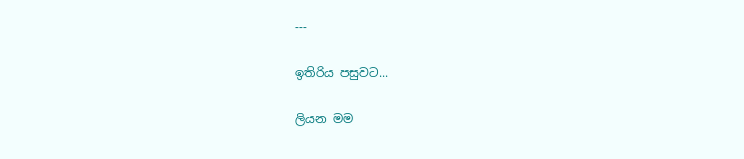---

ඉතිරිය පසුවට...

ලියන මම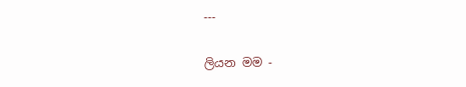---

ලියන මම -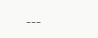---